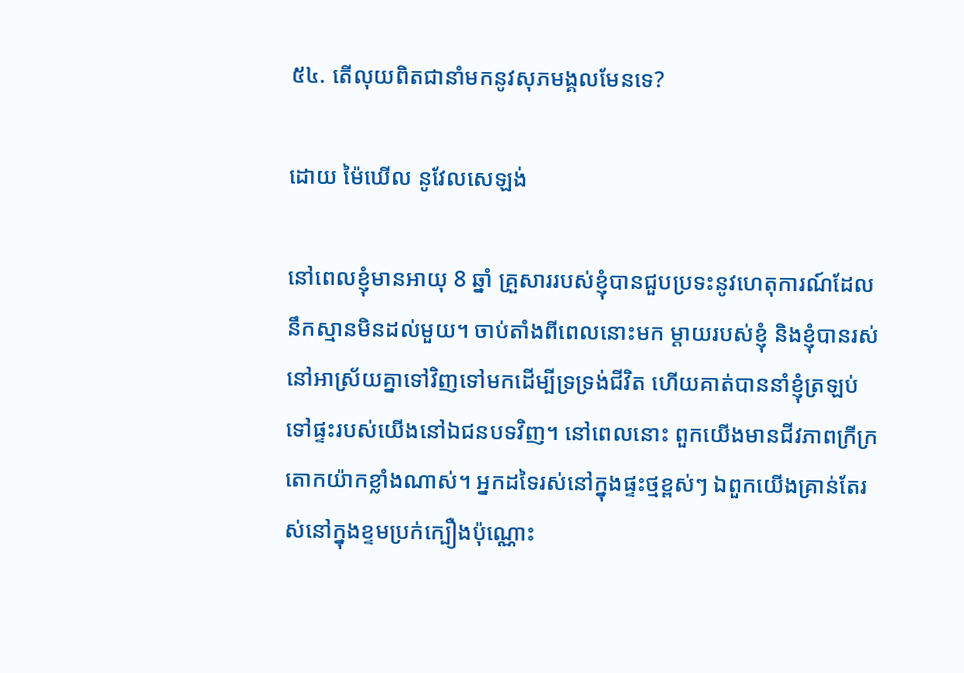៥៤. តើលុយពិតជានាំមកនូវសុភមង្គលមែនទេ?

ដោយ ម៉ៃឃើល នូវែលសេឡង់

នៅពេលខ្ញុំមានអាយុ 8 ឆ្នាំ គ្រួសាររបស់ខ្ញុំបានជួបប្រទះនូវហេតុការណ៍ដែលនឹកស្មានមិនដល់មួយ។ ចាប់តាំងពីពេលនោះមក ម្ដាយរបស់ខ្ញុំ និងខ្ញុំបានរស់នៅអាស្រ័យគ្នាទៅវិញទៅមកដើម្បីទ្រទ្រង់ជីវិត ហើយគាត់បាននាំខ្ញុំត្រឡប់ទៅផ្ទះរបស់យើងនៅឯជនបទវិញ។ នៅពេលនោះ ពួកយើងមានជីវភាពក្រីក្រតោកយ៉ាកខ្លាំងណាស់។ អ្នកដទៃរស់នៅក្នុងផ្ទះថ្មខ្ពស់ៗ ឯពួកយើងគ្រាន់តែរស់នៅក្នុងខ្ទមប្រក់ក្បឿងប៉ុណ្ណោះ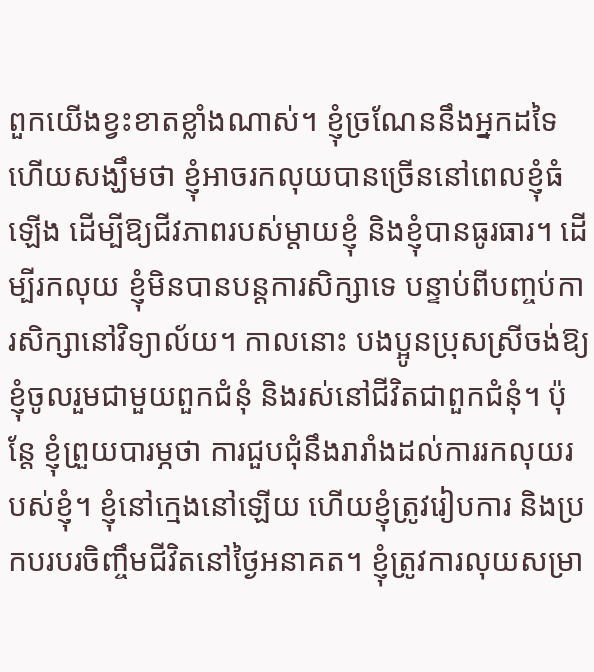ពួកយើងខ្វះខាតខ្លាំងណាស់។ ខ្ញុំច្រណែននឹងអ្នកដទៃ ហើយសង្ឃឹមថា ខ្ញុំអាចរកលុយបានច្រើននៅពេលខ្ញុំធំឡើង ដើម្បីឱ្យជីវភាពរបស់ម្ដាយខ្ញុំ និងខ្ញុំបានធូរធារ។ ដើម្បីរកលុយ ខ្ញុំមិនបានបន្តការសិក្សាទេ បន្ទាប់ពីបញ្ចប់ការសិក្សានៅវិទ្យាល័យ។ កាលនោះ បងប្អូនប្រុសស្រីចង់ឱ្យខ្ញុំចូលរួមជាមួយពួកជំនុំ និងរស់នៅជីវិតជាពួកជំនុំ។ ប៉ុន្តែ ខ្ញុំព្រួយបារម្ភថា ការជួបជុំនឹងរារាំងដល់ការរកលុយរបស់ខ្ញុំ។ ខ្ញុំនៅក្មេងនៅឡើយ ហើយខ្ញុំត្រូវរៀបការ និងប្រកបរបរចិញ្ចឹមជីវិតនៅថ្ងៃអនាគត។ ខ្ញុំត្រូវការលុយសម្រា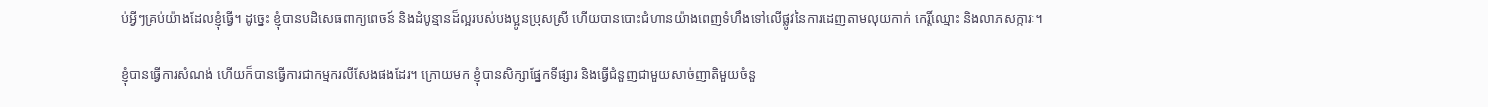ប់អ្វីៗគ្រប់យ៉ាងដែលខ្ញុំធ្វើ។ ដូច្នេះ ខ្ញុំបានបដិសេធពាក្យពេចន៍ និងដំបូន្មានដ៏ល្អរបស់បងប្អូនប្រុសស្រី ហើយបានបោះជំហានយ៉ាងពេញទំហឹងទៅលើផ្លូវនៃការដេញតាមលុយកាក់ កេរ្តិ៍ឈ្មោះ និងលាភសក្ការៈ។

ខ្ញុំបានធ្វើការសំណង់ ហើយក៏បានធ្វើការជាកម្មករលីសែងផងដែរ។ ក្រោយមក ខ្ញុំបានសិក្សាផ្នែកទីផ្សារ និងធ្វើជំនួញជាមួយសាច់ញាតិមួយចំនួ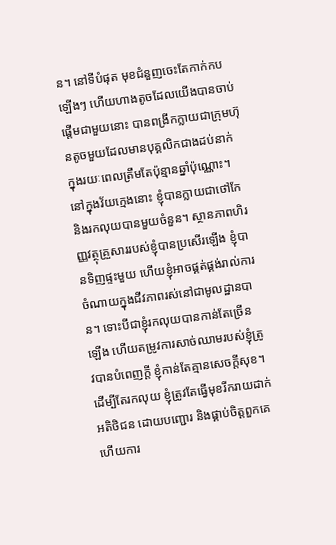ន។ នៅទីបំផុត មុខជំនួញចេះតែកាក់កបឡើងៗ ហើយហាងតូចដែលយើងបានចាប់ផ្តើមជាមួយនោះ បានពង្រីកក្លាយជាក្រុមហ៊ុនតូចមួយដែលមានបុគ្គលិកជាងដប់នាក់ ក្នុងរយៈពេលត្រឹមតែប៉ុន្មានឆ្នាំប៉ុណ្ណោះ។ នៅក្នុងវ័យក្មេងនោះ ខ្ញុំបានក្លាយជាថៅកែ និងរកលុយបានមួយចំនួន។ ស្ថានភាពហិរញ្ញវត្ថុគ្រួសាររបស់ខ្ញុំបានប្រសើរឡើង ខ្ញុំបានទិញផ្ទះមួយ ហើយខ្ញុំអាចផ្គត់ផ្គង់រាល់ការចំណាយក្នុងជីវភាពរស់នៅជាមូលដ្ឋានបាន។ ទោះបីជាខ្ញុំរកលុយបានកាន់តែច្រើនឡើង ហើយតម្រូវការសាច់ឈាមរបស់ខ្ញុំត្រូវបានបំពេញក្តី ខ្ញុំកាន់តែគ្មានសេចក្ដីសុខ។ ដើម្បីតែរកលុយ ខ្ញុំត្រូវតែធ្វើមុខរីករាយដាក់អតិថិជន ដោយបញ្ជោរ និងផ្គាប់ចិត្តពួកគេ ហើយការ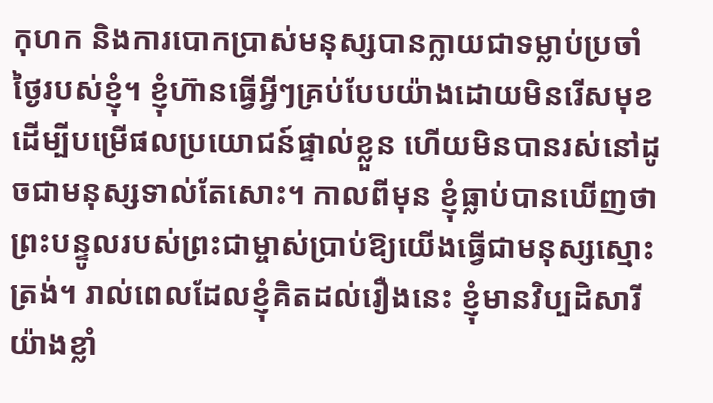កុហក និងការបោកប្រាស់មនុស្សបានក្លាយជាទម្លាប់ប្រចាំថ្ងៃរបស់ខ្ញុំ។ ខ្ញុំហ៊ានធ្វើអ្វីៗគ្រប់បែបយ៉ាងដោយមិនរើសមុខ ដើម្បីបម្រើផលប្រយោជន៍ផ្ទាល់ខ្លួន ហើយមិនបានរស់នៅដូចជាមនុស្សទាល់តែសោះ។ កាលពីមុន ខ្ញុំធ្លាប់បានឃើញថា ព្រះបន្ទូលរបស់ព្រះជាម្ចាស់ប្រាប់ឱ្យយើងធ្វើជាមនុស្សស្មោះត្រង់។ រាល់ពេលដែលខ្ញុំគិតដល់រឿងនេះ ខ្ញុំមានវិប្បដិសារីយ៉ាងខ្លាំ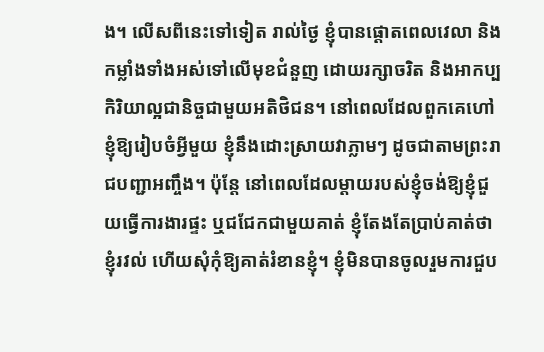ង។ លើសពីនេះទៅទៀត រាល់ថ្ងៃ ខ្ញុំបានផ្ដោតពេលវេលា និងកម្លាំងទាំងអស់ទៅលើមុខជំនួញ ដោយរក្សាចរិត និងអាកប្បកិរិយាល្អជានិច្ចជាមួយអតិថិជន។ នៅពេលដែលពួកគេហៅខ្ញុំឱ្យរៀបចំអ្វីមួយ ខ្ញុំនឹងដោះស្រាយវាភ្លាមៗ ដូចជាតាមព្រះរាជបញ្ជាអញ្ចឹង។ ប៉ុន្តែ នៅពេលដែលម្ដាយរបស់ខ្ញុំចង់ឱ្យខ្ញុំជួយធ្វើការងារផ្ទះ ឬជជែកជាមួយគាត់ ខ្ញុំតែងតែប្រាប់គាត់ថាខ្ញុំរវល់ ហើយសុំកុំឱ្យគាត់រំខានខ្ញុំ។ ខ្ញុំមិនបានចូលរួមការជួប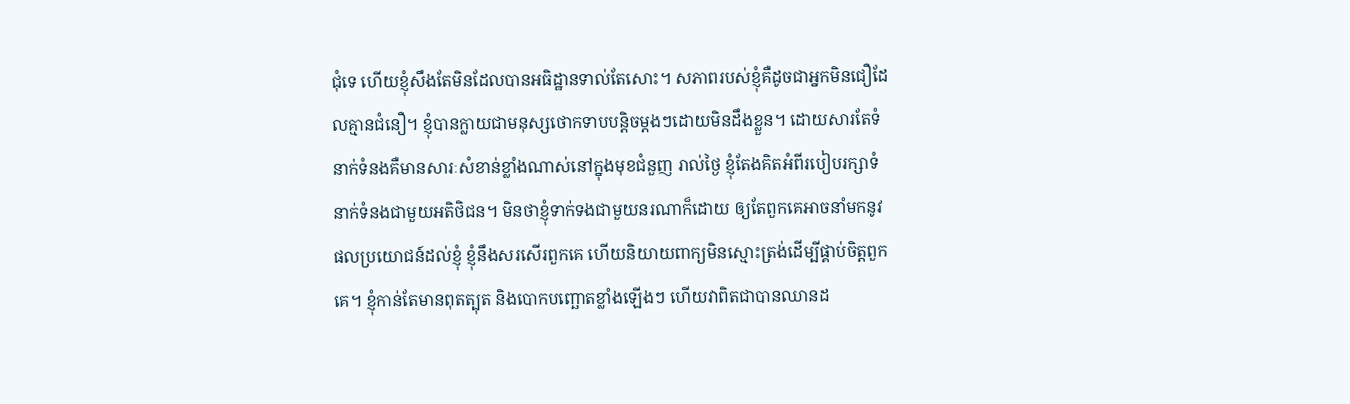ជុំទេ ហើយខ្ញុំសឹងតែមិនដែលបានអធិដ្ឋានទាល់តែសោះ។ សភាពរបស់ខ្ញុំគឺដូចជាអ្នកមិនជឿដែលគ្មានជំនឿ។ ខ្ញុំបានក្លាយជាមនុស្សថោកទាបបន្តិចម្ដងៗដោយមិនដឹងខ្លួន។ ដោយសារតែទំនាក់ទំនងគឺមានសារៈសំខាន់ខ្លាំងណាស់នៅក្នុងមុខជំនួញ រាល់ថ្ងៃ ខ្ញុំតែងគិតអំពីរបៀបរក្សាទំនាក់ទំនងជាមួយអតិថិជន។ មិនថាខ្ញុំទាក់ទងជាមួយនរណាក៏ដោយ ឲ្យតែពួកគេអាចនាំមកនូវផលប្រយោជន៍ដល់ខ្ញុំ ខ្ញុំនឹងសរសើរពួកគេ ហើយនិយាយពាក្យមិនស្មោះត្រង់ដើម្បីផ្គាប់ចិត្តពួកគេ។ ខ្ញុំកាន់តែមានពុតត្បុត និងបោកបញ្ឆោតខ្លាំងឡើងៗ ហើយវាពិតជាបានឈានដ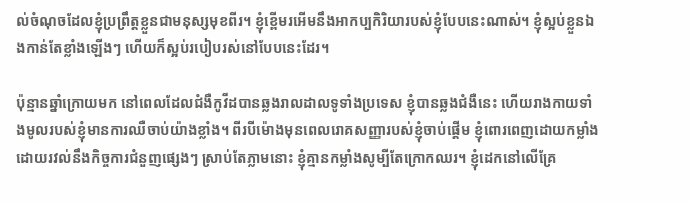ល់ចំណុចដែលខ្ញុំប្រព្រឹត្តខ្លួនជាមនុស្សមុខពីរ។ ខ្ញុំខ្ពើមរអើមនឹងអាកប្បកិរិយារបស់ខ្ញុំបែបនេះណាស់។ ខ្ញុំស្អប់ខ្លួនឯងកាន់តែខ្លាំងឡើងៗ ហើយក៏ស្អប់របៀបរស់នៅបែបនេះដែរ។

ប៉ុន្មានឆ្នាំក្រោយមក នៅពេលដែលជំងឺកូវីដបានឆ្លងរាលដាលទូទាំងប្រទេស ខ្ញុំបានឆ្លងជំងឺនេះ ហើយរាងកាយទាំងមូលរបស់ខ្ញុំមានការឈឺចាប់យ៉ាងខ្លាំង។ ពីរបីម៉ោងមុនពេលរោគសញ្ញារបស់ខ្ញុំចាប់ផ្តើម ខ្ញុំពោរពេញដោយកម្លាំង ដោយរវល់នឹងកិច្ចការជំនួញផ្សេងៗ ស្រាប់តែភ្លាមនោះ ខ្ញុំគ្មានកម្លាំងសូម្បីតែក្រោកឈរ។ ខ្ញុំដេកនៅលើគ្រែ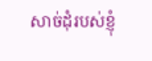សាច់ដុំរបស់ខ្ញុំ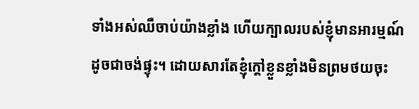ទាំងអស់ឈឺចាប់យ៉ាងខ្លាំង ហើយក្បាលរបស់ខ្ញុំមានអារម្មណ៍ដូចជាចង់ផ្ទុះ។ ដោយសារតែខ្ញុំក្តៅខ្លួនខ្លាំងមិនព្រមថយចុះ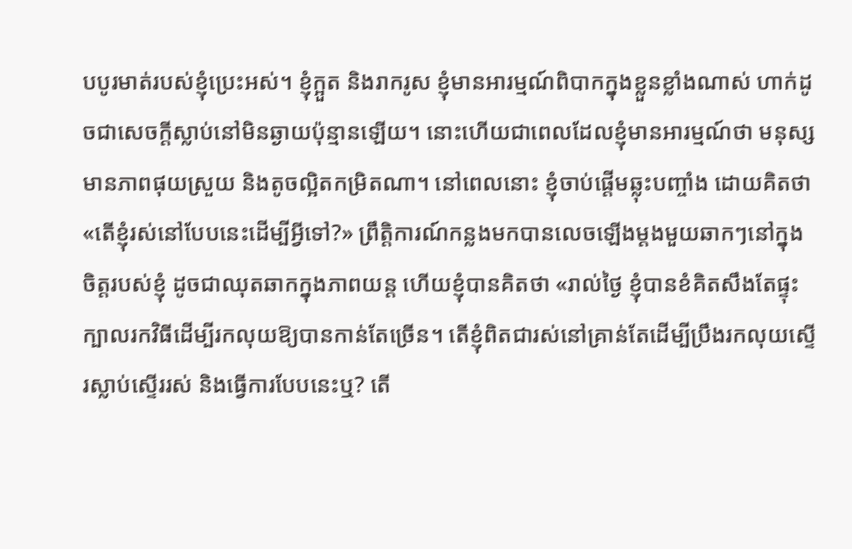បបូរមាត់របស់ខ្ញុំប្រេះអស់។ ខ្ញុំក្អួត និងរាករូស ខ្ញុំមានអារម្មណ៍ពិបាកក្នុងខ្លួនខ្លាំងណាស់ ហាក់ដូចជាសេចក្ដីស្លាប់នៅមិនឆ្ងាយប៉ុន្មានឡើយ។ នោះហើយជាពេលដែលខ្ញុំមានអារម្មណ៍ថា មនុស្សមានភាពផុយស្រួយ និងតូចល្អិតកម្រិតណា។ នៅពេលនោះ ខ្ញុំចាប់ផ្តើមឆ្លុះបញ្ចាំង ដោយគិតថា «តើខ្ញុំរស់នៅបែបនេះដើម្បីអ្វីទៅ?» ព្រឹត្តិការណ៍កន្លងមកបានលេចឡើងម្ដងមួយឆាកៗនៅក្នុងចិត្តរបស់ខ្ញុំ ដូចជាឈុតឆាកក្នុងភាពយន្ត ហើយខ្ញុំបានគិតថា «រាល់ថ្ងៃ ខ្ញុំបានខំគិតសឹងតែផ្ទុះក្បាលរកវិធីដើម្បីរកលុយឱ្យបានកាន់តែច្រើន។ តើខ្ញុំពិតជារស់នៅគ្រាន់តែដើម្បីប្រឹងរកលុយស្ទើរស្លាប់ស្ទើររស់ និងធ្វើការបែបនេះឬ? តើ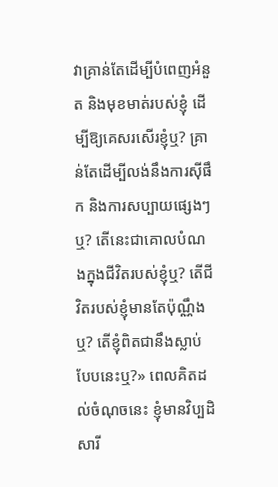វាគ្រាន់តែដើម្បីបំពេញអំនួត និងមុខមាត់របស់ខ្ញុំ ដើម្បីឱ្យគេសរសើរខ្ញុំឬ? គ្រាន់តែដើម្បីលង់នឹងការស៊ីផឹក និងការសប្បាយផ្សេងៗឬ? តើនេះជាគោលបំណងក្នុងជីវិតរបស់ខ្ញុំឬ? តើជីវិតរបស់ខ្ញុំមានតែប៉ុណ្ណឹងឬ? តើខ្ញុំពិតជានឹងស្លាប់បែបនេះឬ?» ពេលគិតដល់ចំណុចនេះ ខ្ញុំមានវិប្បដិសារី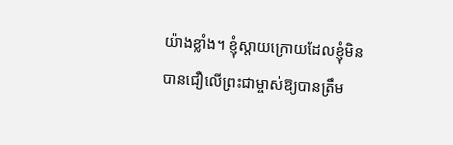យ៉ាងខ្លាំង។ ខ្ញុំស្ដាយក្រោយដែលខ្ញុំមិនបានជឿលើព្រះជាម្ចាស់ឱ្យបានត្រឹម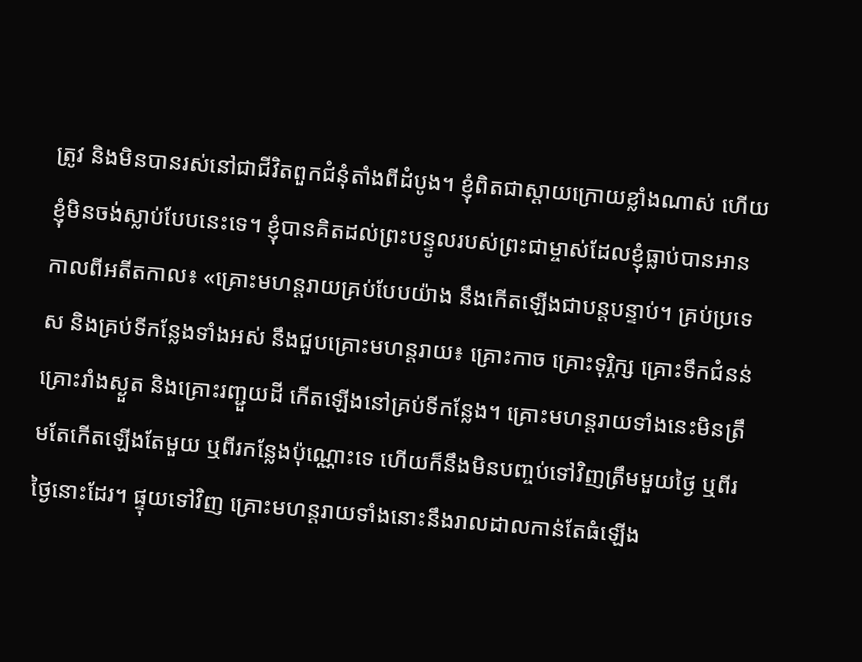ត្រូវ និងមិនបានរស់នៅជាជីវិតពួកជំនុំតាំងពីដំបូង។ ខ្ញុំពិតជាស្ដាយក្រោយខ្លាំងណាស់ ហើយខ្ញុំមិនចង់ស្លាប់បែបនេះទេ។ ខ្ញុំបានគិតដល់ព្រះបន្ទូលរបស់ព្រះជាម្ចាស់ដែលខ្ញុំធ្លាប់បានអានកាលពីអតីតកាល៖ «គ្រោះមហន្តរាយគ្រប់បែបយ៉ាង នឹងកើតឡើងជាបន្តបន្ទាប់។ គ្រប់ប្រទេស និងគ្រប់ទីកន្លែងទាំងអស់ នឹងជួបគ្រោះមហន្តរាយ៖ គ្រោះកាច គ្រោះទុរ្ភិក្ស គ្រោះទឹកជំនន់ គ្រោះរាំងស្ងួត និងគ្រោះរញ្ជួយដី កើតឡើងនៅគ្រប់ទីកន្លែង។ គ្រោះមហន្តរាយទាំងនេះមិនត្រឹមតែកើតឡើងតែមួយ ឬពីរកន្លែងប៉ុណ្ណោះទេ ហើយក៏នឹងមិនបញ្ចប់ទៅវិញត្រឹមមួយថ្ងៃ ឬពីរថ្ងៃនោះដែរ។ ផ្ទុយទៅវិញ គ្រោះមហន្តរាយទាំងនោះនឹងរាលដាលកាន់តែធំឡើង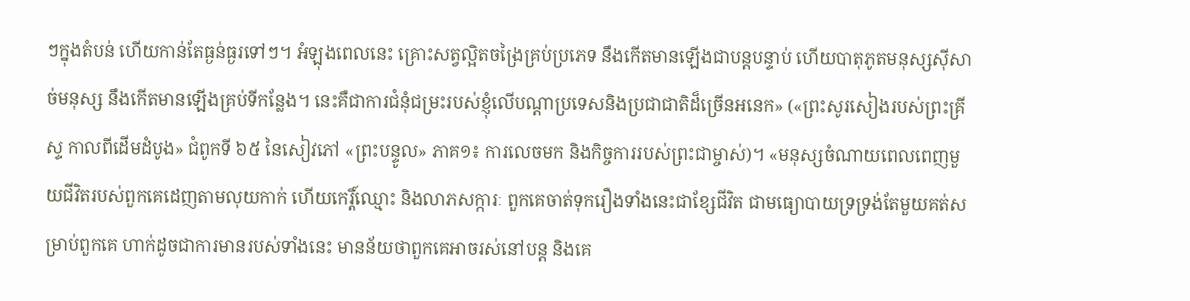ៗក្នុងតំបន់ ហើយកាន់តែធ្ងន់ធ្ងរទៅៗ។ អំឡុងពេលនេះ គ្រោះសត្វល្អិតចង្រៃគ្រប់ប្រភេទ នឹងកើតមានឡើងជាបន្តបន្ទាប់ ហើយបាតុភូតមនុស្សស៊ីសាច់មនុស្ស នឹងកើតមានឡើងគ្រប់ទីកន្លែង។ នេះគឺជាការជំនុំជម្រះរបស់ខ្ញុំលើបណ្ដាប្រទេសនិងប្រជាជាតិដ៏ច្រើនអនេក» («ព្រះសូរសៀងរបស់ព្រះគ្រីស្ទ កាលពីដើមដំបូង» ជំពូកទី ៦៥ នៃសៀវភៅ «ព្រះបន្ទូល» ភាគ១៖ ការលេចមក និងកិច្ចការរបស់ព្រះជាម្ចាស់)។ «មនុស្សចំណាយពេលពេញមួយជីវិតរបស់ពួកគេដេញតាមលុយកាក់ ហើយកេរ្តិ៍ឈ្មោះ និងលាភសក្ការៈ ពួកគេចាត់ទុករឿងទាំងនេះជាខ្សែជីវិត ជាមធ្យោបាយទ្រទ្រង់តែមួយគត់សម្រាប់ពួកគេ ហាក់ដូចជាការមានរបស់ទាំងនេះ មានន័យថាពួកគេអាចរស់នៅបន្ត និងគេ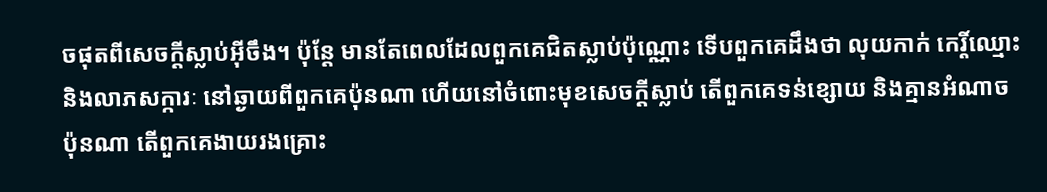ចផុតពីសេចក្ដីស្លាប់អ៊ីចឹង។ ប៉ុន្តែ មានតែពេលដែលពួកគេជិតស្លាប់ប៉ុណ្ណោះ ទើបពួកគេដឹងថា លុយកាក់ កេរ្តិ៍ឈ្មោះ និងលាភសក្ការៈ នៅឆ្ងាយពីពួកគេប៉ុនណា ហើយនៅចំពោះមុខសេចក្ដីស្លាប់ តើពួកគេទន់ខ្សោយ និងគ្មានអំណាចប៉ុនណា តើពួកគេងាយរងគ្រោះ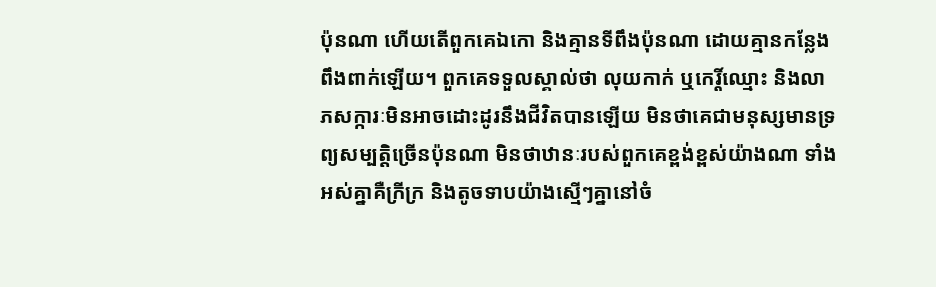ប៉ុនណា ហើយតើពួកគេឯកោ និងគ្មានទីពឹងប៉ុនណា ដោយគ្មានកន្លែងពឹងពាក់ឡើយ។ ពួកគេទទួលស្គាល់ថា លុយកាក់ ឬកេរ្តិ៍ឈ្មោះ និងលាភសក្ការៈមិនអាចដោះដូរនឹងជីវិតបានឡើយ មិនថាគេជាមនុស្សមានទ្រព្យសម្បត្តិច្រើនប៉ុនណា មិនថាឋានៈរបស់ពួកគេខ្ពង់ខ្ពស់យ៉ាងណា ទាំងអស់គ្នាគឺក្រីក្រ និងតូចទាបយ៉ាងស្មើៗគ្នានៅចំ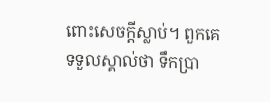ពោះសេចក្តីស្លាប់។ ពួកគេទទួលស្គាល់ថា ទឹកប្រា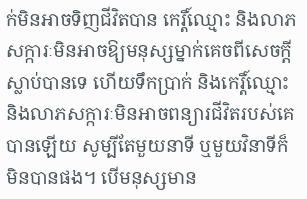ក់មិនអាចទិញជីវិតបាន កេរ្តិ៍ឈ្មោះ និងលាភសក្ការៈមិនអាចឱ្យមនុស្សម្នាក់គេចពីសេចក្តីស្លាប់បានទេ ហើយទឹកប្រាក់ និងកេរ្តិ៍ឈ្មោះ និងលាភសក្ការៈមិនអាចពន្យារជីវិតរបស់គេបានឡើយ សូម្បីតែមួយនាទី ឬមួយវិនាទីក៏មិនបានផង។ បើមនុស្សមាន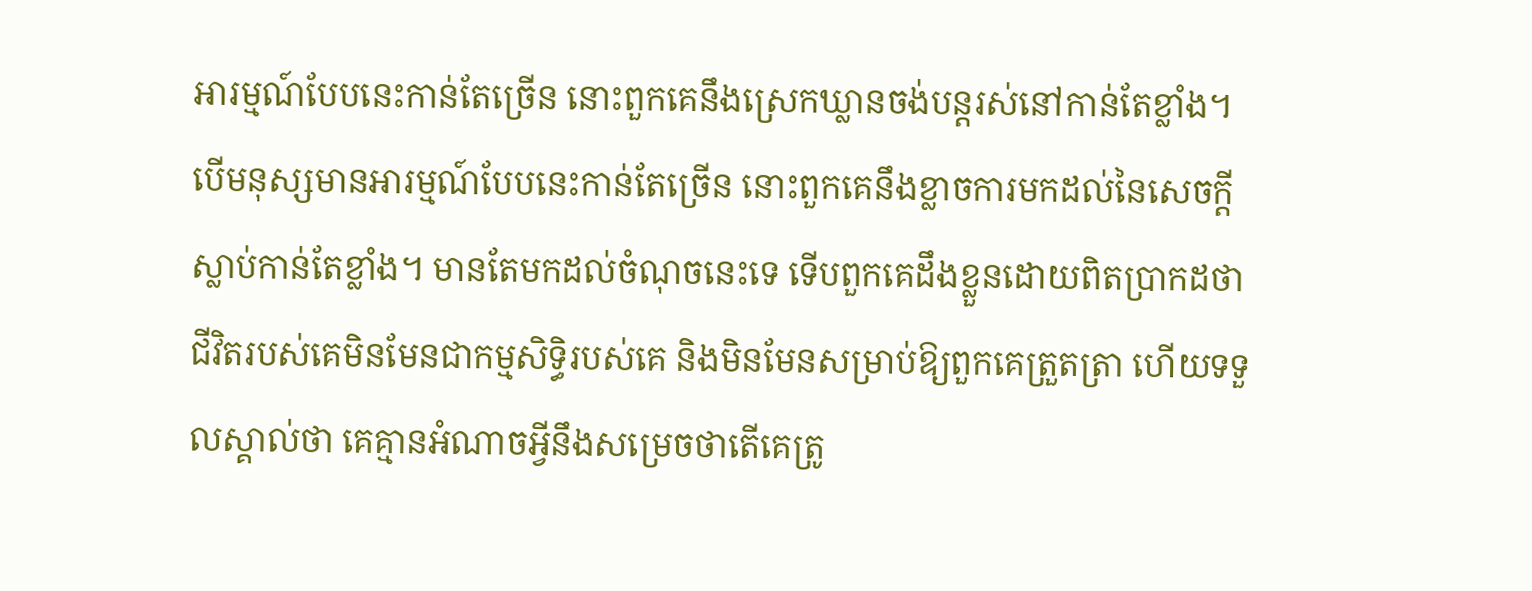អារម្មណ៍បែបនេះកាន់តែច្រើន នោះពួកគេនឹងស្រេកឃ្លានចង់បន្តរស់នៅកាន់តែខ្លាំង។ បើមនុស្សមានអារម្មណ៍បែបនេះកាន់តែច្រើន នោះពួកគេនឹងខ្លាចការមកដល់នៃសេចក្តីស្លាប់កាន់តែខ្លាំង។ មានតែមកដល់ចំណុចនេះទេ ទើបពួកគេដឹងខ្លួនដោយពិតប្រាកដថា ជីវិតរបស់គេមិនមែនជាកម្មសិទ្ធិរបស់គេ និងមិនមែនសម្រាប់ឱ្យពួកគេត្រួតត្រា ហើយទទួលស្គាល់ថា គេគ្មានអំណាចអ្វីនឹងសម្រេចថាតើគេត្រូ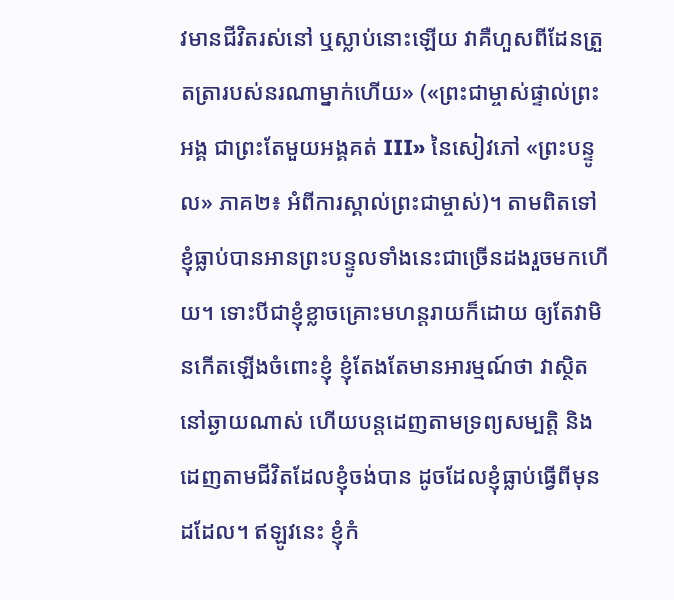វមានជីវិតរស់នៅ ឬស្លាប់នោះឡើយ វាគឺហួសពីដែនត្រួតត្រារបស់នរណាម្នាក់ហើយ» («ព្រះជាម្ចាស់ផ្ទាល់ព្រះអង្គ ជាព្រះតែមួយអង្គគត់ III» នៃសៀវភៅ «ព្រះបន្ទូល» ភាគ២៖ អំពីការស្គាល់ព្រះជាម្ចាស់)។ តាមពិតទៅ ខ្ញុំធ្លាប់បានអានព្រះបន្ទូលទាំងនេះជាច្រើនដងរួចមកហើយ។ ទោះបីជាខ្ញុំខ្លាចគ្រោះមហន្តរាយក៏ដោយ ឲ្យតែវាមិនកើតឡើងចំពោះខ្ញុំ ខ្ញុំតែងតែមានអារម្មណ៍ថា វាស្ថិតនៅឆ្ងាយណាស់ ហើយបន្តដេញតាមទ្រព្យសម្បត្តិ និងដេញតាមជីវិតដែលខ្ញុំចង់បាន ដូចដែលខ្ញុំធ្លាប់ធ្វើពីមុនដដែល។ ឥឡូវនេះ ខ្ញុំកំ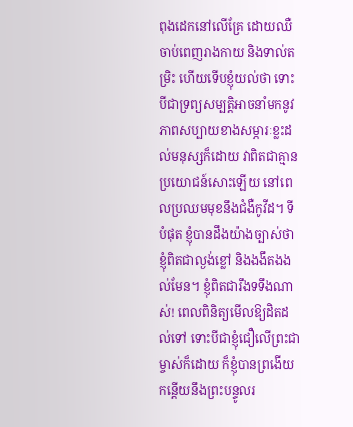ពុងដេកនៅលើគ្រែ ដោយឈឺចាប់ពេញរាងកាយ និងទាល់តម្រិះ ហើយទើបខ្ញុំយល់ថា ទោះបីជាទ្រព្យសម្បត្តិអាចនាំមកនូវភាពសប្បាយខាងសម្ភារៈខ្លះដល់មនុស្សក៏ដោយ វាពិតជាគ្មានប្រយោជន៍សោះឡើយ នៅពេលប្រឈមមុខនឹងជំងឺកូវីដ។ ទីបំផុត ខ្ញុំបានដឹងយ៉ាងច្បាស់ថា ខ្ញុំពិតជាល្ងង់ខ្លៅ និងងងឹតងងល់មែន។ ខ្ញុំពិតជារឹងទទឹងណាស់! ពេលពិនិត្យមើលឱ្យដិតដល់ទៅ ទោះបីជាខ្ញុំជឿលើព្រះជាម្ចាស់ក៏ដោយ ក៏ខ្ញុំបានព្រងើយកន្តើយនឹងព្រះបន្ទូលរ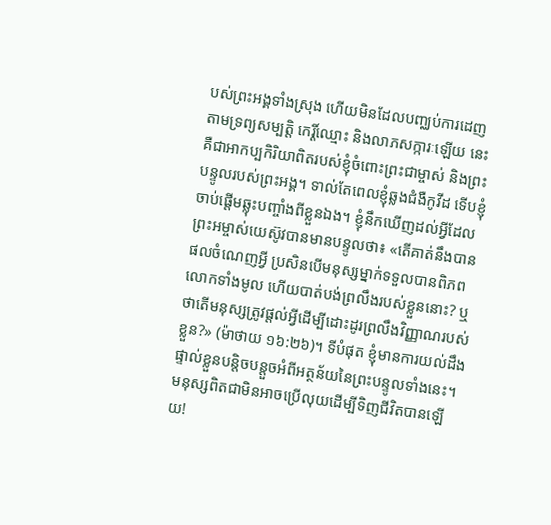បស់ព្រះអង្គទាំងស្រុង ហើយមិនដែលបញ្ឈប់ការដេញតាមទ្រព្យសម្បត្តិ កេរ្តិ៍ឈ្មោះ និងលាភសក្ការៈឡើយ នេះគឺជាអាកប្បកិរិយាពិតរបស់ខ្ញុំចំពោះព្រះជាម្ចាស់ និងព្រះបន្ទូលរបស់ព្រះអង្គ។ ទាល់តែពេលខ្ញុំឆ្លងជំងឺកូវីដ ទើបខ្ញុំចាប់ផ្តើមឆ្លុះបញ្ចាំងពីខ្លួនឯង។ ខ្ញុំនឹកឃើញដល់អ្វីដែលព្រះអម្ចាស់យេស៊ូវបានមានបន្ទូលថា៖ «តើគាត់នឹងបានផលចំណេញអ្វី ប្រសិនបើមនុស្សម្នាក់ទទួលបានពិភពលោកទាំងមូល ហើយបាត់បង់ព្រលឹងរបស់ខ្លួននោះ? ឬថាតើមនុស្សត្រូវផ្ដល់អ្វីដើម្បីដោះដូរព្រលឹងវិញ្ញាណរបស់ខ្លួន?» (ម៉ាថាយ ១៦:២៦)។ ទីបំផុត ខ្ញុំមានការយល់ដឹងផ្ទាល់ខ្លួនបន្តិចបន្តួចអំពីអត្ថន័យនៃព្រះបន្ទូលទាំងនេះ។ មនុស្សពិតជាមិនអាចប្រើលុយដើម្បីទិញជីវិតបានឡើយ!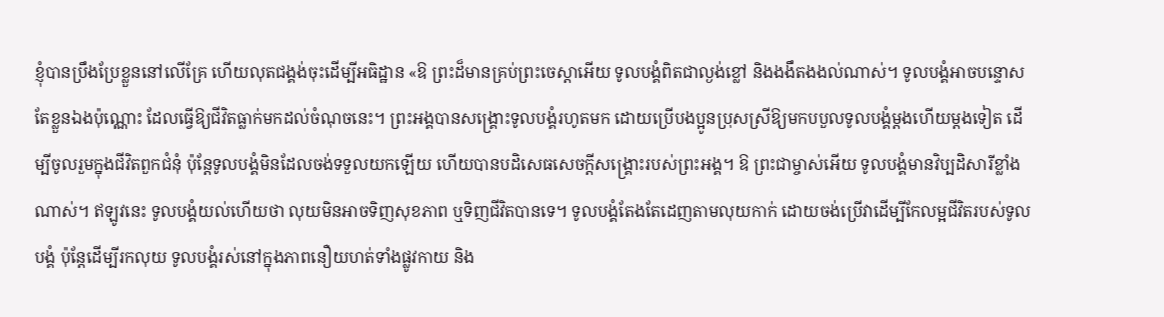ខ្ញុំបានប្រឹងប្រែខ្លួននៅលើគ្រែ ហើយលុតជង្គង់ចុះដើម្បីអធិដ្ឋាន «ឱ ព្រះដ៏មានគ្រប់ព្រះចេស្ដាអើយ ទូលបង្គំពិតជាល្ងង់ខ្លៅ និងងងឹតងងល់ណាស់។ ទូលបង្គំអាចបន្ទោសតែខ្លួនឯងប៉ុណ្ណោះ ដែលធ្វើឱ្យជីវិតធ្លាក់មកដល់ចំណុចនេះ។ ព្រះអង្គបានសង្រ្គោះទូលបង្គំរហូតមក ដោយប្រើបងប្អូនប្រុសស្រីឱ្យមកបបួលទូលបង្គំម្ដងហើយម្ដងទៀត ដើម្បីចូលរួមក្នុងជីវិតពួកជំនុំ ប៉ុន្តែទូលបង្គំមិនដែលចង់ទទួលយកឡើយ ហើយបានបដិសេធសេចក្ដីសង្រ្គោះរបស់ព្រះអង្គ។ ឱ ព្រះជាម្ចាស់អើយ ទូលបង្គំមានវិប្បដិសារីខ្លាំងណាស់។ ឥឡូវនេះ ទូលបង្គំយល់ហើយថា លុយមិនអាចទិញសុខភាព ឬទិញជីវិតបានទេ។ ទូលបង្គំតែងតែដេញតាមលុយកាក់ ដោយចង់ប្រើវាដើម្បីកែលម្អជីវិតរបស់ទូលបង្គំ ប៉ុន្តែដើម្បីរកលុយ ទូលបង្គំរស់នៅក្នុងភាពនឿយហត់ទាំងផ្លូវកាយ និង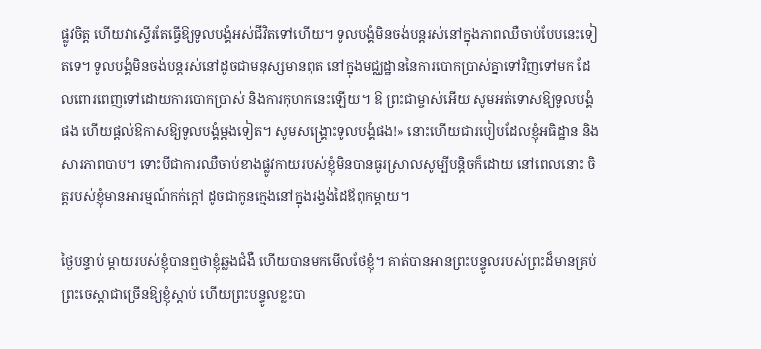ផ្លូវចិត្ត ហើយវាស្ទើរតែធ្វើឱ្យទូលបង្គំអស់ជីវិតទៅហើយ។ ទូលបង្គំមិនចង់បន្តរស់នៅក្នុងភាពឈឺចាប់បែបនេះទៀតទេ។ ទូលបង្គំមិនចង់បន្តរស់នៅដូចជាមនុស្សមានពុត នៅក្នុងមជ្ឈដ្ឋាននៃការបោកប្រាស់គ្នាទៅវិញទៅមក ដែលពោរពេញទៅដោយការបោកប្រាស់ និងការកុហកនេះឡើយ។ ឱ ព្រះជាម្ចាស់អើយ សូមអត់ទោសឱ្យទូលបង្គំផង ហើយផ្តល់ឱកាសឱ្យទូលបង្គំម្ដងទៀត។ សូមសង្រ្គោះទូលបង្គំផង!» នោះហើយជារបៀបដែលខ្ញុំអធិដ្ឋាន និងសារភាពបាប។ ទោះបីជាការឈឺចាប់ខាងផ្លូវកាយរបស់ខ្ញុំមិនបានធូរស្រាលសូម្បីបន្តិចក៏ដោយ នៅពេលនោះ ចិត្តរបស់ខ្ញុំមានអារម្មណ៍កក់ក្ដៅ ដូចជាកូនក្មេងនៅក្នុងរង្វង់ដៃឪពុកម្ដាយ។

ថ្ងៃបន្ទាប់ ម្ដាយរបស់ខ្ញុំបានឮថាខ្ញុំឆ្លងជំងឺ ហើយបានមកមើលថែខ្ញុំ។ គាត់បានអានព្រះបន្ទូលរបស់ព្រះដ៏មានគ្រប់ព្រះចេស្ដាជាច្រើនឱ្យខ្ញុំស្ដាប់ ហើយព្រះបន្ទូលខ្លះបា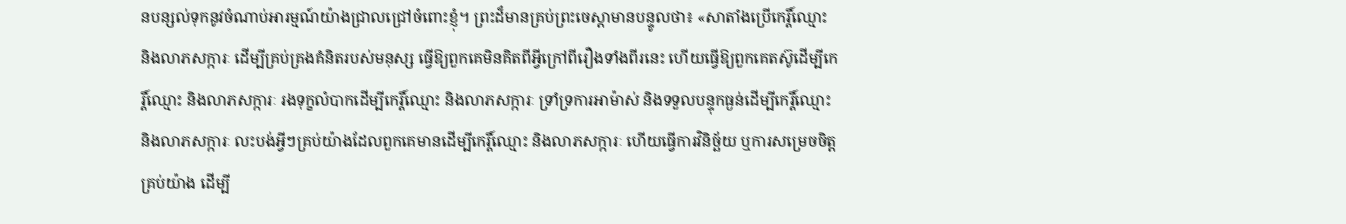នបន្សល់ទុកនូវចំណាប់អារម្មណ៍យ៉ាងជ្រាលជ្រៅចំពោះខ្ញុំ។ ព្រះដ៏មានគ្រប់ព្រះចេស្ដាមានបន្ទូលថា៖ «សាតាំងប្រើកេរ្តិ៍ឈ្មោះ និងលាភសក្ការៈ ដើម្បីគ្រប់គ្រងគំនិតរបស់មនុស្ស ធ្វើឱ្យពួកគេមិនគិតពីអ្វីក្រៅពីរឿងទាំងពីរនេះ ហើយធ្វើឱ្យពួកគេតស៊ូដើម្បីកេរ្តិ៍ឈ្មោះ និងលាភសក្ការៈ រងទុក្ខលំបាកដើម្បីកេរ្តិ៍ឈ្មោះ និងលាភសក្ការៈ ទ្រាំទ្រការអាម៉ាស់ និងទទួលបន្ទុកធ្ងន់ដើម្បីកេរ្តិ៍ឈ្មោះ និងលាភសក្ការៈ លះបង់អ្វីៗគ្រប់យ៉ាងដែលពួកគេមានដើម្បីកេរ្តិ៍ឈ្មោះ និងលាភសក្ការៈ ហើយធ្វើការវិនិច្ឆ័យ ឬការសម្រេចចិត្តគ្រប់យ៉ាង ដើម្បី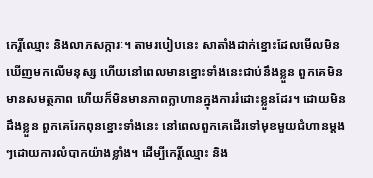កេរ្តិ៍ឈ្មោះ និងលាភសក្ការៈ។ តាមរបៀបនេះ សាតាំងដាក់ខ្នោះដែលមើលមិនឃើញមកលើមនុស្ស ហើយនៅពេលមានខ្នោះទាំងនេះជាប់នឹងខ្លួន ពួកគេមិនមានសមត្ថភាព ហើយក៏មិនមានភាពក្លាហានក្នុងការរំដោះខ្លួនដែរ។ ដោយមិនដឹងខ្លួន ពួកគេរែកពុនខ្នោះទាំងនេះ នៅពេលពួកគេដើរទៅមុខមួយជំហានម្តងៗដោយការលំបាកយ៉ាងខ្លាំង។ ដើម្បីកេរ្តិ៍ឈ្មោះ និង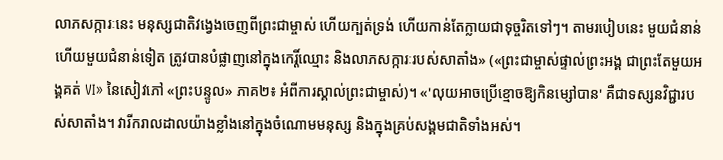លាភសក្ការៈនេះ មនុស្សជាតិវង្វេងចេញពីព្រះជាម្ចាស់ ហើយក្បត់ទ្រង់ ហើយកាន់តែក្លាយជាទុច្ចរិតទៅៗ។ តាមរបៀបនេះ មួយជំនាន់ហើយមួយជំនាន់ទៀត ត្រូវបានបំផ្លាញនៅក្នុងកេរ្តិ៍ឈ្មោះ និងលាភសក្ការៈរបស់សាតាំង» («ព្រះជាម្ចាស់ផ្ទាល់ព្រះអង្គ ជាព្រះតែមួយអង្គគត់ VI» នៃសៀវភៅ «ព្រះបន្ទូល» ភាគ២៖ អំពីការស្គាល់ព្រះជាម្ចាស់)។ «'លុយអាចប្រើខ្មោចឱ្យកិនម្សៅបាន' គឺជាទស្សនវិជ្ជារបស់សាតាំង។ វារីករាលដាលយ៉ាងខ្លាំងនៅក្នុងចំណោមមនុស្ស និងក្នុងគ្រប់សង្គមជាតិទាំងអស់។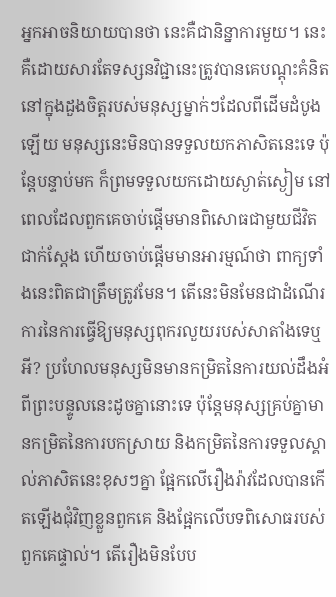អ្នកអាចនិយាយបានថា នេះគឺជានិន្នាការមួយ។ នេះគឺដោយសារតែទស្សនវិជ្ជានេះត្រូវបានគេបណ្ដុះគំនិតនៅក្នុងដួងចិត្តរបស់មនុស្សម្នាក់ៗដែលពីដើមដំបូងឡើយ មនុស្សនេះមិនបានទទួលយកភាសិតនេះទេ ប៉ុន្តែបន្ទាប់មក ក៏ព្រមទទួលយកដោយស្ងាត់ស្ងៀម នៅពេលដែលពួកគេចាប់ផ្ដើមមានពិសោធជាមួយជីវិតជាក់ស្ដែង ហើយចាប់ផ្ដើមមានអារម្មណ៍ថា ពាក្យទាំងនេះពិតជាត្រឹមត្រូវមែន។ តើនេះមិនមែនជាដំណើរការនៃការធ្វើឱ្យមនុស្សពុករលួយរបស់សាតាំងទេឬអី? ប្រហែលមនុស្សមិនមានកម្រិតនៃការយល់ដឹងអំពីព្រះបន្ទូលនេះដូចគ្នានោះទេ ប៉ុន្តែមនុស្សគ្រប់គ្នាមានកម្រិតនៃការបកស្រាយ និងកម្រិតនៃការទទួលស្គាល់ភាសិតនេះខុសៗគ្នា ផ្អែកលើរឿងរ៉ាវដែលបានកើតឡើងជុំវិញខ្លួនពួកគេ និងផ្អែកលើបទពិសោធរបស់ពួកគេផ្ទាល់។ តើរឿងមិនបែប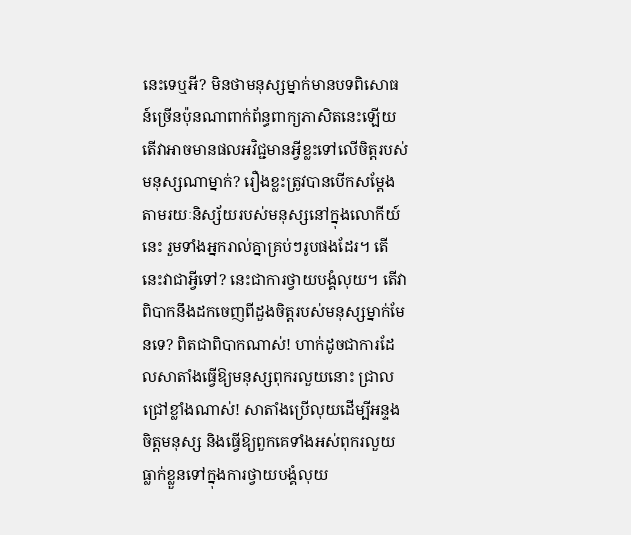នេះទេឬអី? មិនថាមនុស្សម្នាក់មានបទពិសោធន៍ច្រើនប៉ុនណាពាក់ព័ន្ធពាក្យភាសិតនេះឡើយ តើវាអាចមានផលអវិជ្ជមានអ្វីខ្លះទៅលើចិត្តរបស់មនុស្សណាម្នាក់? រឿងខ្លះត្រូវបានបើកសម្ដែងតាមរយៈនិស្ស័យរបស់មនុស្សនៅក្នុងលោកីយ៍នេះ រួមទាំងអ្នករាល់គ្នាគ្រប់ៗរូបផងដែរ។ តើនេះវាជាអ្វីទៅ? នេះជាការថ្វាយបង្គំលុយ។ តើវាពិបាកនឹងដកចេញពីដួងចិត្តរបស់មនុស្សម្នាក់មែនទេ? ពិតជាពិបាកណាស់! ហាក់ដូចជាការដែលសាតាំងធ្វើឱ្យមនុស្សពុករលួយនោះ ជ្រាលជ្រៅខ្លាំងណាស់! សាតាំងប្រើលុយដើម្បីអន្ទងចិត្តមនុស្ស និងធ្វើឱ្យពួកគេទាំងអស់ពុករលួយ ធ្លាក់ខ្លួនទៅក្នុងការថ្វាយបង្គំលុយ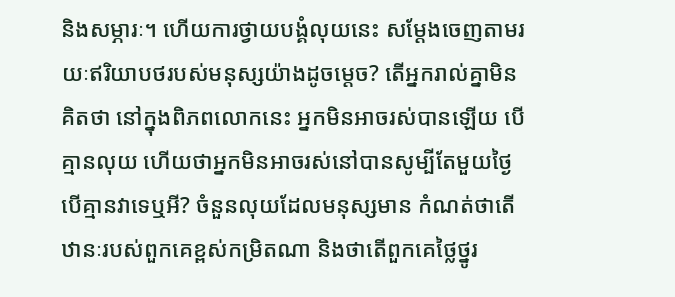និងសម្ភារៈ។ ហើយការថ្វាយបង្គំលុយនេះ សម្ដែងចេញតាមរយៈឥរិយាបថរបស់មនុស្សយ៉ាងដូចម្តេច? តើអ្នករាល់គ្នាមិនគិតថា នៅក្នុងពិភពលោកនេះ អ្នកមិនអាចរស់បានឡើយ បើគ្មានលុយ ហើយថាអ្នកមិនអាចរស់នៅបានសូម្បីតែមួយថ្ងៃ បើគ្មានវាទេឬអី? ចំនួនលុយដែលមនុស្សមាន កំណត់ថាតើឋានៈរបស់ពួកគេខ្ពស់កម្រិតណា និងថាតើពួកគេថ្លៃថ្នូរ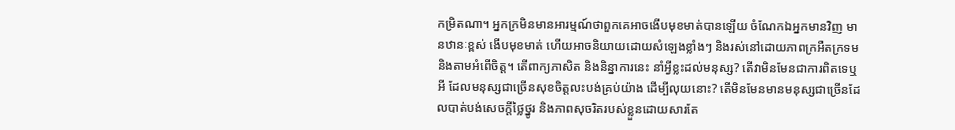កម្រិតណា។ អ្នកក្រមិនមានអារម្មណ៍ថាពួកគេអាចងើបមុខមាត់បានឡើយ ចំណែកឯអ្នកមានវិញ មានឋានៈខ្ពស់ ងើបមុខមាត់ ហើយអាចនិយាយដោយសំឡេងខ្លាំងៗ និងរស់នៅដោយភាពក្រអឺតក្រទម និងតាមអំពើចិត្ត។ តើពាក្យភាសិត និងនិន្នាការនេះ នាំអ្វីខ្លះដល់មនុស្ស? តើវាមិនមែនជាការពិតទេឬអី ដែលមនុស្សជាច្រើនសុខចិត្តលះបង់គ្រប់យ៉ាង ដើម្បីលុយនោះ? តើមិនមែនមានមនុស្សជាច្រើនដែលបាត់បង់សេចក្តីថ្លៃថ្នូរ និងភាពសុចរិតរបស់ខ្លួនដោយសារតែ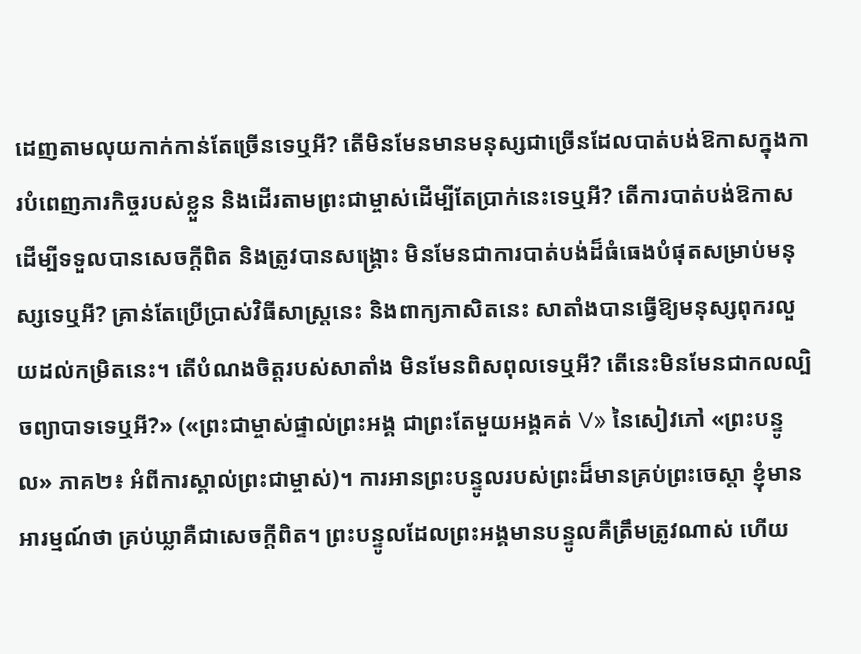ដេញតាមលុយកាក់កាន់តែច្រើនទេឬអី? តើមិនមែនមានមនុស្សជាច្រើនដែលបាត់បង់ឱកាសក្នុងការបំពេញភារកិច្ចរបស់ខ្លួន និងដើរតាមព្រះជាម្ចាស់ដើម្បីតែប្រាក់នេះទេឬអី? តើការបាត់បង់ឱកាសដើម្បីទទួលបានសេចក្ដីពិត និងត្រូវបានសង្រ្គោះ មិនមែនជាការបាត់បង់ដ៏ធំធេងបំផុតសម្រាប់មនុស្សទេឬអី? គ្រាន់តែប្រើប្រាស់វិធីសាស្ត្រនេះ និងពាក្យភាសិតនេះ សាតាំងបានធ្វើឱ្យមនុស្សពុករលួយដល់កម្រិតនេះ។ តើបំណងចិត្តរបស់សាតាំង មិនមែនពិសពុលទេឬអី? តើនេះមិនមែនជាកលល្បិចព្យាបាទទេឬអី?» («ព្រះជាម្ចាស់ផ្ទាល់ព្រះអង្គ ជាព្រះតែមួយអង្គគត់ V» នៃសៀវភៅ «ព្រះបន្ទូល» ភាគ២៖ អំពីការស្គាល់ព្រះជាម្ចាស់)។ ការអានព្រះបន្ទូលរបស់ព្រះដ៏មានគ្រប់ព្រះចេស្ដា ខ្ញុំមានអារម្មណ៍ថា គ្រប់ឃ្លាគឺជាសេចក្ដីពិត។ ព្រះបន្ទូលដែលព្រះអង្គមានបន្ទូលគឺត្រឹមត្រូវណាស់ ហើយ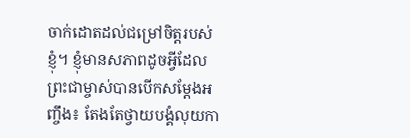ចាក់ដោតដល់ជម្រៅចិត្តរបស់ខ្ញុំ។ ខ្ញុំមានសភាពដូចអ្វីដែលព្រះជាម្ចាស់បានបើកសម្ដែងអញ្ចឹង៖ តែងតែថ្វាយបង្គំលុយកា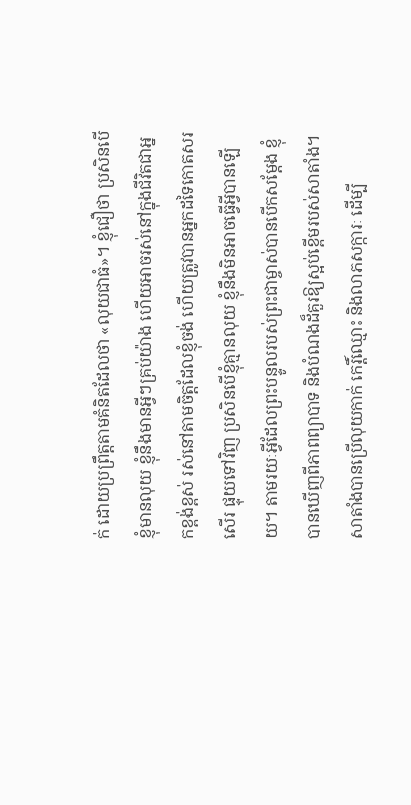ក់ ដោយប្រព្រឹត្តតាមគំនិតដែលថា «លុយជាធំ»។ ខ្ញុំជឿថា ប្រសិនបើខ្ញុំមានលុយ ខ្ញុំនឹងមានអ្វីៗគ្រប់យ៉ាង ហើយអាចរស់នៅក្នុងជីវិតជាអ្នកខ្ពង់ខ្ពស់ រស់នៅតាមចិត្តដែលខ្ញុំចង់ ហើយត្រូវបានអ្នកដទៃកោតសរសើរ ផ្ទុយទៅវិញ ប្រសិនបើខ្ញុំគ្មានលុយ ខ្ញុំនឹងមិនអាចធ្វើអ្វីបានឡើយ។ តាមរយៈអ្វីដែលព្រះបន្ទូលរបស់ព្រះជាម្ចាស់បានបើកសម្ដែង ខ្ញុំបានឃើញពីភាពព្យាបាទ និងបំណងដ៏គួរឱ្យស្អប់ខ្ពើមរបស់សាតាំង។ សាតាំងបានប្រើលុយកាក់ កេរ្តិ៍ឈ្មោះ និងលាភសក្ការៈ ដើម្បី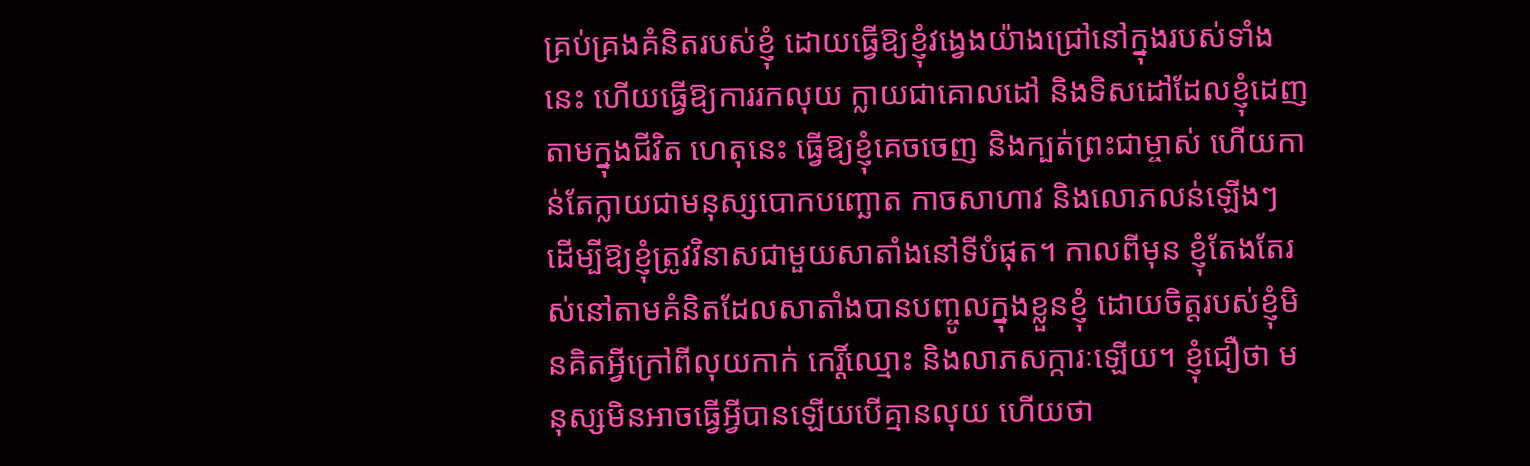គ្រប់គ្រងគំនិតរបស់ខ្ញុំ ដោយធ្វើឱ្យខ្ញុំវង្វេងយ៉ាងជ្រៅនៅក្នុងរបស់ទាំងនេះ ហើយធ្វើឱ្យការរកលុយ ក្លាយជាគោលដៅ និងទិសដៅដែលខ្ញុំដេញតាមក្នុងជីវិត ហេតុនេះ ធ្វើឱ្យខ្ញុំគេចចេញ និងក្បត់ព្រះជាម្ចាស់ ហើយកាន់តែក្លាយជាមនុស្សបោកបញ្ឆោត កាចសាហាវ និងលោភលន់ឡើងៗ ដើម្បីឱ្យខ្ញុំត្រូវវិនាសជាមួយសាតាំងនៅទីបំផុត។ កាលពីមុន ខ្ញុំតែងតែរស់នៅតាមគំនិតដែលសាតាំងបានបញ្ចូលក្នុងខ្លួនខ្ញុំ ដោយចិត្តរបស់ខ្ញុំមិនគិតអ្វីក្រៅពីលុយកាក់ កេរ្តិ៍ឈ្មោះ និងលាភសក្ការៈឡើយ។ ខ្ញុំជឿថា មនុស្សមិនអាចធ្វើអ្វីបានឡើយបើគ្មានលុយ ហើយថា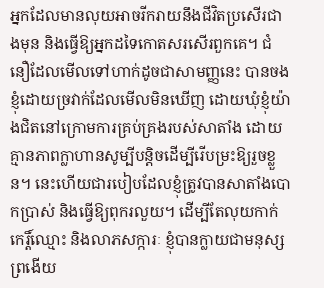អ្នកដែលមានលុយអាចរីករាយនឹងជីវិតប្រសើរជាងមុន និងធ្វើឱ្យអ្នកដទៃកោតសរសើរពួកគេ។ ជំនឿដែលមើលទៅហាក់ដូចជាសាមញ្ញនេះ បានចងខ្ញុំដោយច្រវាក់ដែលមើលមិនឃើញ ដោយឃុំខ្ញុំយ៉ាងជិតនៅក្រោមការគ្រប់គ្រងរបស់សាតាំង ដោយគ្មានភាពក្លាហានសូម្បីបន្តិចដើម្បីរើបម្រះឱ្យរួចខ្លួន។ នេះហើយជារបៀបដែលខ្ញុំត្រូវបានសាតាំងបោកប្រាស់ និងធ្វើឱ្យពុករលួយ។ ដើម្បីតែលុយកាក់ កេរ្តិ៍ឈ្មោះ និងលាភសក្ការៈ ខ្ញុំបានក្លាយជាមនុស្សព្រងើយ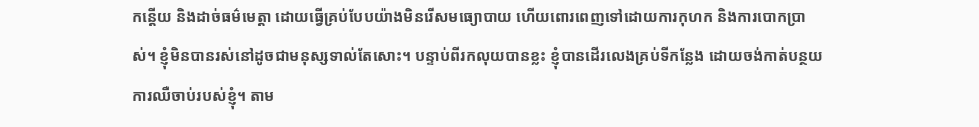កន្តើយ និងដាច់ធម៌មេត្តា ដោយធ្វើគ្រប់បែបយ៉ាងមិនរើសមធ្យោបាយ ហើយពោរពេញទៅដោយការកុហក និងការបោកប្រាស់។ ខ្ញុំមិនបានរស់នៅដូចជាមនុស្សទាល់តែសោះ។ បន្ទាប់ពីរកលុយបានខ្លះ ខ្ញុំបានដើរលេងគ្រប់ទីកន្លែង ដោយចង់កាត់បន្ថយការឈឺចាប់របស់ខ្ញុំ។ តាម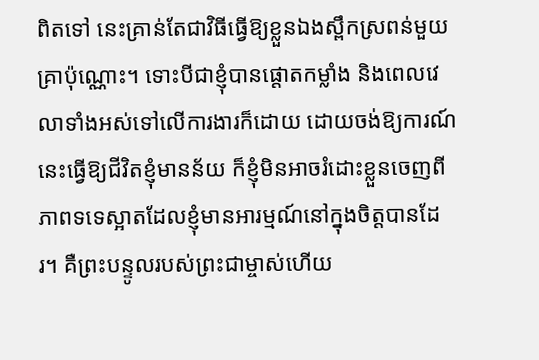ពិតទៅ នេះគ្រាន់តែជាវិធីធ្វើឱ្យខ្លួនឯងស្ពឹកស្រពន់មួយគ្រាប៉ុណ្ណោះ។ ទោះបីជាខ្ញុំបានផ្តោតកម្លាំង និងពេលវេលាទាំងអស់ទៅលើការងារក៏ដោយ ដោយចង់ឱ្យការណ៍នេះធ្វើឱ្យជីវិតខ្ញុំមានន័យ ក៏ខ្ញុំមិនអាចរំដោះខ្លួនចេញពីភាពទទេស្អាតដែលខ្ញុំមានអារម្មណ៍នៅក្នុងចិត្តបានដែរ។ គឺព្រះបន្ទូលរបស់ព្រះជាម្ចាស់ហើយ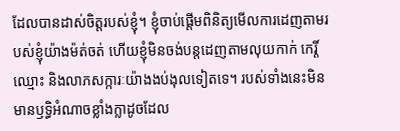ដែលបានដាស់ចិត្តរបស់ខ្ញុំ។ ខ្ញុំចាប់ផ្តើមពិនិត្យមើលការដេញតាមរបស់ខ្ញុំយ៉ាងម៉ត់ចត់ ហើយខ្ញុំមិនចង់បន្តដេញតាមលុយកាក់ កេរ្តិ៍ឈ្មោះ និងលាភសក្ការៈយ៉ាងងប់ងុលទៀតទេ។ របស់ទាំងនេះមិនមានឫទ្ធិអំណាចខ្លាំងក្លាដូចដែល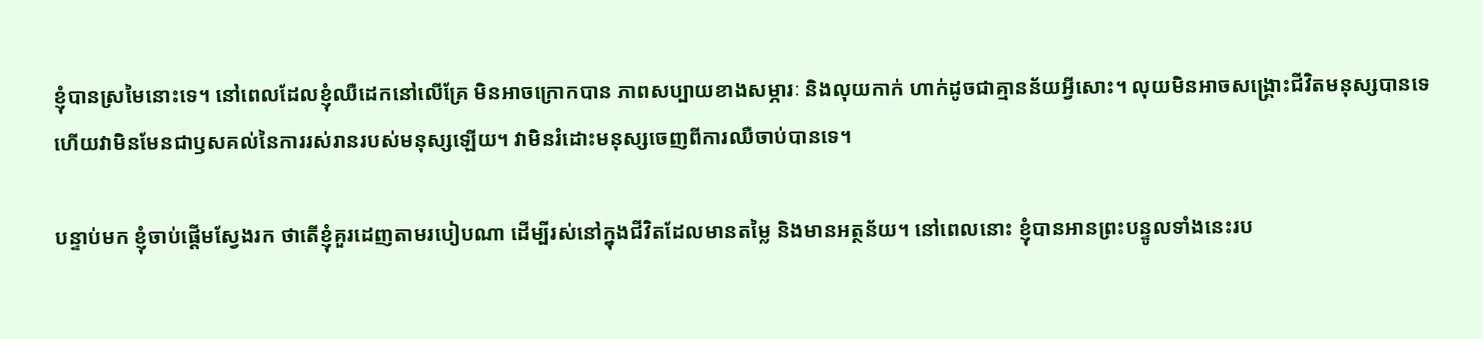ខ្ញុំបានស្រមៃនោះទេ។ នៅពេលដែលខ្ញុំឈឺដេកនៅលើគ្រែ មិនអាចក្រោកបាន ភាពសប្បាយខាងសម្ភារៈ និងលុយកាក់ ហាក់ដូចជាគ្មានន័យអ្វីសោះ។ លុយមិនអាចសង្រ្គោះជីវិតមនុស្សបានទេ ហើយវាមិនមែនជាឫសគល់នៃការរស់រានរបស់មនុស្សឡើយ។ វាមិនរំដោះមនុស្សចេញពីការឈឺចាប់បានទេ។

បន្ទាប់មក ខ្ញុំចាប់ផ្តើមស្វែងរក ថាតើខ្ញុំគួរដេញតាមរបៀបណា ដើម្បីរស់នៅក្នុងជីវិតដែលមានតម្លៃ និងមានអត្ថន័យ។ នៅពេលនោះ ខ្ញុំបានអានព្រះបន្ទូលទាំងនេះរប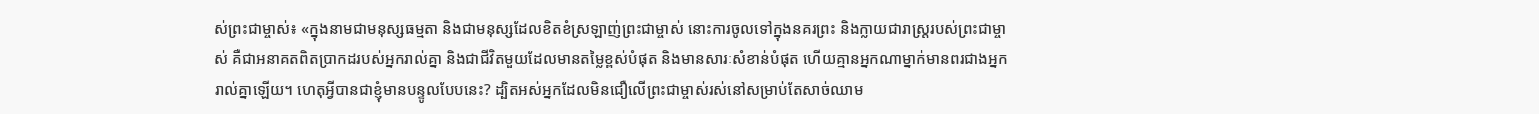ស់ព្រះជាម្ចាស់៖ «ក្នុងនាមជាមនុស្សធម្មតា និងជាមនុស្សដែលខិតខំស្រឡាញ់ព្រះជាម្ចាស់ នោះការចូលទៅក្នុងនគរព្រះ និងក្លាយជារាស្ដ្ររបស់ព្រះជាម្ចាស់ គឺជាអនាគតពិតប្រាកដរបស់អ្នករាល់គ្នា និងជាជីវិតមួយដែលមានតម្លៃខ្ពស់បំផុត និងមានសារៈសំខាន់បំផុត ហើយគ្មានអ្នកណាម្នាក់មានពរជាងអ្នករាល់គ្នាឡើយ។ ហេតុអ្វីបានជាខ្ញុំមានបន្ទូលបែបនេះ? ដ្បិតអស់អ្នកដែលមិនជឿលើព្រះជាម្ចាស់រស់នៅសម្រាប់តែសាច់ឈាម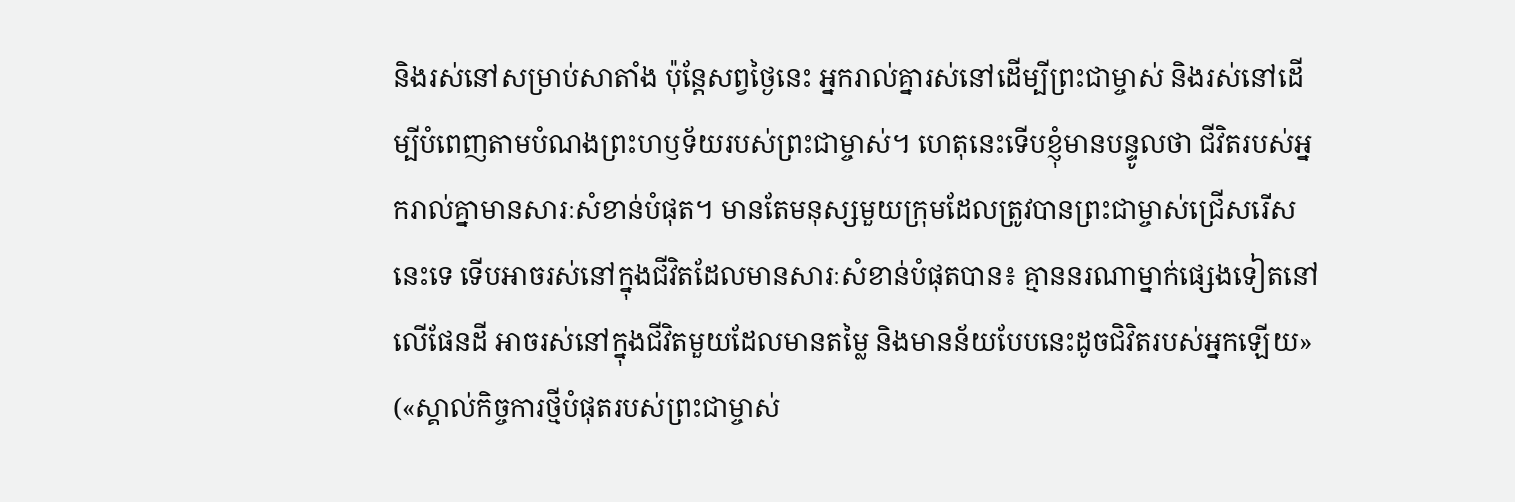និងរស់នៅសម្រាប់សាតាំង ប៉ុន្តែសព្វថ្ងៃនេះ អ្នករាល់គ្នារស់នៅដើម្បីព្រះជាម្ចាស់ និងរស់នៅដើម្បីបំពេញតាមបំណងព្រះហឫទ័យរបស់ព្រះជាម្ចាស់។ ហេតុនេះទើបខ្ញុំមានបន្ទូលថា ជីវិតរបស់អ្នករាល់គ្នាមានសារៈសំខាន់បំផុត។ មានតែមនុស្សមួយក្រុមដែលត្រូវបានព្រះជាម្ចាស់ជ្រើសរើសនេះទេ ទើបអាចរស់នៅក្នុងជីវិតដែលមានសារៈសំខាន់បំផុតបាន៖ គ្មាននរណាម្នាក់ផ្សេងទៀតនៅលើផែនដី អាចរស់នៅក្នុងជីវិតមួយដែលមានតម្លៃ និងមានន័យបែបនេះដូចជិវិតរបស់អ្នកឡើយ» («ស្គាល់កិច្ចការថ្មីបំផុតរបស់ព្រះជាម្ចាស់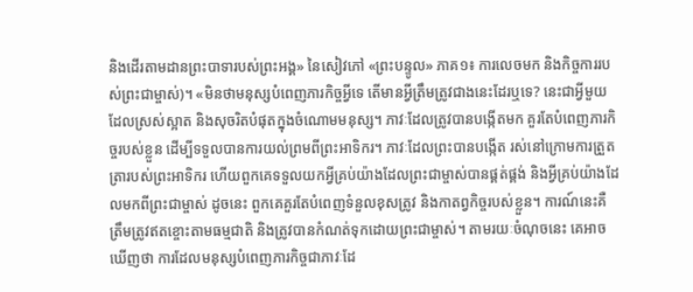និងដើរតាមដានព្រះបាទារបស់ព្រះអង្គ» នៃសៀវភៅ «ព្រះបន្ទូល» ភាគ១៖ ការលេចមក និងកិច្ចការរបស់ព្រះជាម្ចាស់)។ «មិនថាមនុស្សបំពេញភារកិច្ចអ្វីទេ តើមានអ្វីត្រឹមត្រូវជាងនេះដែរឬទេ? នេះជាអ្វីមួយដែលស្រស់ស្អាត និងសុចរិតបំផុតក្នុងចំណោមមនុស្ស។ ភាវៈដែលត្រូវបានបង្កើតមក គួរតែបំពេញភារកិច្ចរបស់ខ្លួន ដើម្បីទទួលបានការយល់ព្រមពីព្រះអាទិករ។ ភាវៈដែលព្រះបានបង្កើត រស់នៅក្រោមការត្រួតត្រារបស់ព្រះអាទិករ ហើយពួកគេទទួលយកអ្វីគ្រប់យ៉ាងដែលព្រះជាម្ចាស់បានផ្គត់ផ្គង់ និងអ្វីគ្រប់យ៉ាងដែលមកពីព្រះជាម្ចាស់ ដូចនេះ ពួកគេគួរតែបំពេញទំនួលខុសត្រូវ និងកាតព្វកិច្ចរបស់ខ្លួន។ ការណ៍នេះគឺត្រឹមត្រូវឥតខ្ចោះតាមធម្មជាតិ និងត្រូវបានកំណត់ទុកដោយព្រះជាម្ចាស់។ តាមរយៈចំណុចនេះ គេអាចឃើញថា ការដែលមនុស្សបំពេញភារកិច្ចជាភាវៈដែ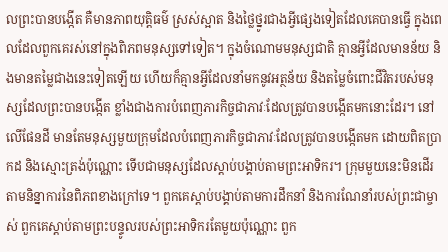លព្រះបានបង្កើត គឺមានភាពយុត្តិធម៌ ស្រស់ស្អាត និងថ្លៃថ្នូរជាងអ្វីផ្សេងទៀតដែលគេបានធ្វើ ក្នុងពេលដែលពួកគេរស់នៅក្នុងពិភពមនុស្សទៅទៀត។ ក្នុងចំណោមមនុស្សជាតិ គ្មានអ្វីដែលមានន័យ និងមានតម្លៃជាងនេះទៀតឡើយ ហើយក៏គ្មានអ្វីដែលនាំមកនូវអត្ថន័យ និងតម្លៃចំពោះជីវិតរបស់មនុស្សដែលព្រះបានបង្កើត ខ្លាំងជាងការបំពេញភារកិច្ចជាភាវៈដែលត្រូវបានបង្កើតមកនោះដែរ។ នៅលើផែនដី មានតែមនុស្សមួយក្រុមដែលបំពេញភារកិច្ចជាភាវៈដែលត្រូវបានបង្កើតមក ដោយពិតប្រាកដ និងស្មោះត្រង់ប៉ុណ្ណោះ ទើបជាមនុស្សដែលស្ដាប់បង្គាប់តាមព្រះអាទិករ។ ក្រុមមួយនេះមិនដើរតាមនិន្នាការនៃពិភពខាងក្រៅទេ។ ពួកគេស្ដាប់បង្គាប់តាមការដឹកនាំ និងការណែនាំរបស់ព្រះជាម្ចាស់ ពួកគេស្ដាប់តាមព្រះបន្ទូលរបស់ព្រះអាទិករតែមួយប៉ុណ្ណោះ ពួក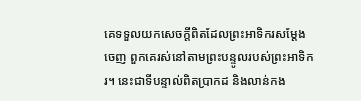គេទទួលយកសេចក្តីពិតដែលព្រះអាទិករសម្ដែងចេញ ពួកគេរស់នៅតាមព្រះបន្ទូលរបស់ព្រះអាទិករ។ នេះជាទីបន្ទាល់ពិតប្រាកដ និងលាន់កង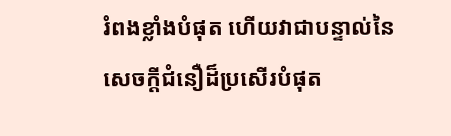រំពងខ្លាំងបំផុត ហើយវាជាបន្ទាល់នៃសេចក្តីជំនឿដ៏ប្រសើរបំផុត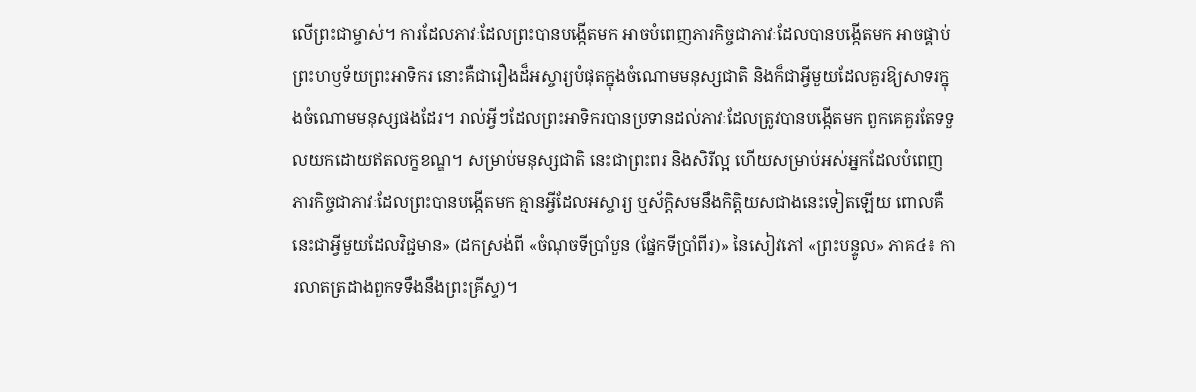លើព្រះជាម្ចាស់។ ការដែលភាវៈដែលព្រះបានបង្កើតមក អាចបំពេញភារកិច្ចជាភាវៈដែលបានបង្កើតមក អាចផ្គាប់ព្រះហឫទ័យព្រះអាទិករ នោះគឺជារឿងដ៏អស្ចារ្យបំផុតក្នុងចំណោមមនុស្សជាតិ និងក៏ជាអ្វីមួយដែលគួរឱ្យសាទរក្នុងចំណោមមនុស្សផងដែរ។ រាល់អ្វីៗដែលព្រះអាទិករបានប្រទានដល់ភាវៈដែលត្រូវបានបង្កើតមក ពួកគេគួរតែទទួលយកដោយឥតលក្ខខណ្ឌ។ សម្រាប់មនុស្សជាតិ នេះជាព្រះពរ និងសិរីល្អ ហើយសម្រាប់អស់អ្នកដែលបំពេញភារកិច្ចជាភាវៈដែលព្រះបានបង្កើតមក គ្មានអ្វីដែលអស្ចារ្យ ឬស័ក្ដិសមនឹងកិត្តិយសជាងនេះទៀតឡើយ ពោលគឺនេះជាអ្វីមួយដែលវិជ្ជមាន» (ដកស្រង់ពី «ចំណុចទីប្រាំបួន (ផ្នែកទីប្រាំពីរ)» នៃសៀវភៅ «ព្រះបន្ទូល» ភាគ៤៖ ការលាតត្រដាងពួកទទឹងនឹងព្រះគ្រីស្ទ)។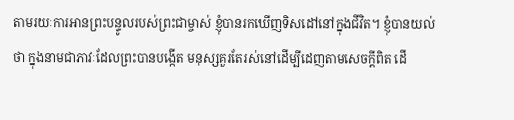តាមរយៈការអានព្រះបន្ទូលរបស់ព្រះជាម្ចាស់ ខ្ញុំបានរកឃើញទិសដៅនៅក្នុងជីវិត។ ខ្ញុំបានយល់ថា ក្នុងនាមជាភាវៈដែលព្រះបានបង្កើត មនុស្សគួរតែរស់នៅដើម្បីដេញតាមសេចក្ដីពិត ដើ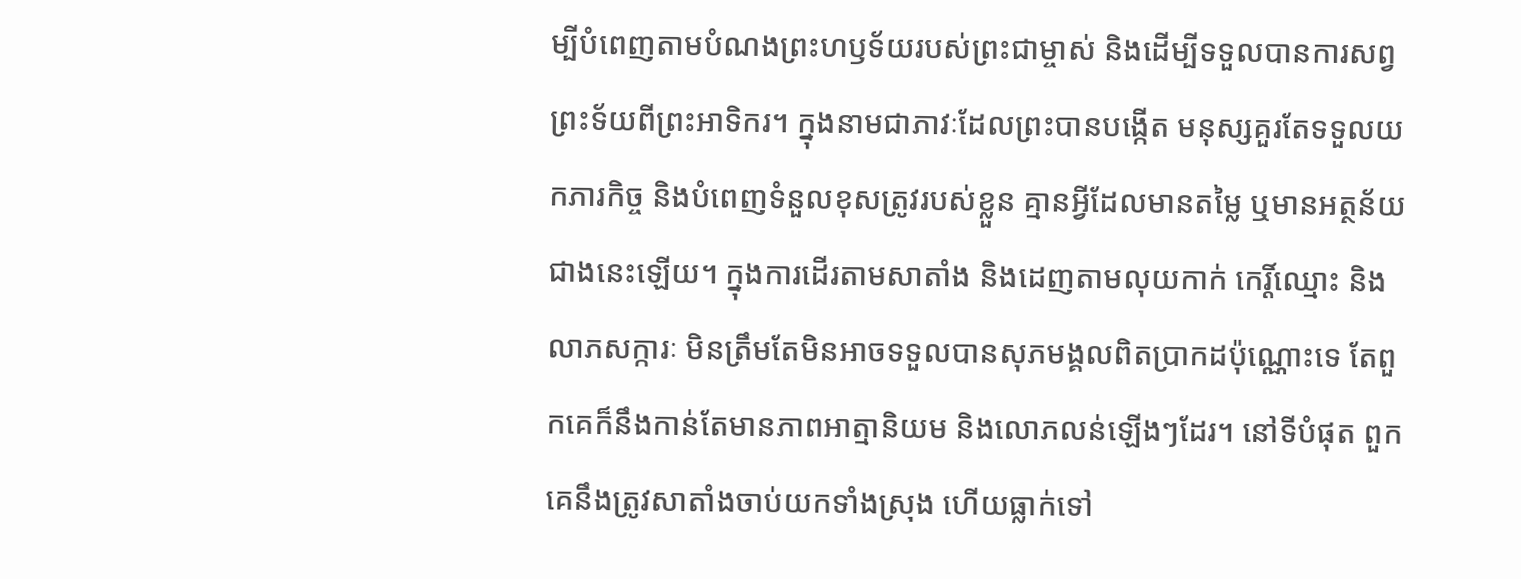ម្បីបំពេញតាមបំណងព្រះហឫទ័យរបស់ព្រះជាម្ចាស់ និងដើម្បីទទួលបានការសព្វព្រះទ័យពីព្រះអាទិករ។ ក្នុងនាមជាភាវៈដែលព្រះបានបង្កើត មនុស្សគួរតែទទួលយកភារកិច្ច និងបំពេញទំនួលខុសត្រូវរបស់ខ្លួន គ្មានអ្វីដែលមានតម្លៃ ឬមានអត្ថន័យជាងនេះឡើយ។ ក្នុងការដើរតាមសាតាំង និងដេញតាមលុយកាក់ កេរ្តិ៍ឈ្មោះ និងលាភសក្ការៈ មិនត្រឹមតែមិនអាចទទួលបានសុភមង្គលពិតប្រាកដប៉ុណ្ណោះទេ តែពួកគេក៏នឹងកាន់តែមានភាពអាត្មានិយម និងលោភលន់ឡើងៗដែរ។ នៅទីបំផុត ពួកគេនឹងត្រូវសាតាំងចាប់យកទាំងស្រុង ហើយធ្លាក់ទៅ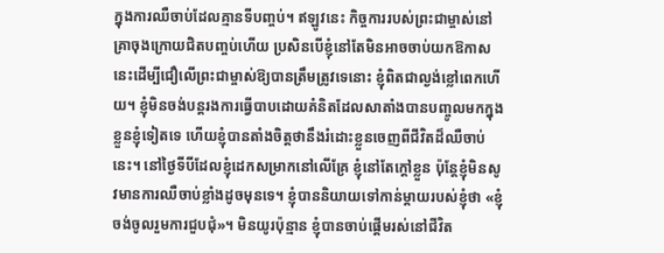ក្នុងការឈឺចាប់ដែលគ្មានទីបញ្ចប់។ ឥឡូវនេះ កិច្ចការរបស់ព្រះជាម្ចាស់នៅគ្រាចុងក្រោយជិតបញ្ចប់ហើយ ប្រសិនបើខ្ញុំនៅតែមិនអាចចាប់យកឱកាសនេះដើម្បីជឿលើព្រះជាម្ចាស់ឱ្យបានត្រឹមត្រូវទេនោះ ខ្ញុំពិតជាល្ងង់ខ្លៅពេកហើយ។ ខ្ញុំមិនចង់បន្តរងការធ្វើបាបដោយគំនិតដែលសាតាំងបានបញ្ចូលមកក្នុងខ្លួនខ្ញុំទៀតទេ ហើយខ្ញុំបានតាំងចិត្តថានឹងរំដោះខ្លួនចេញពីជីវិតដ៏ឈឺចាប់នេះ។ នៅថ្ងៃទីបីដែលខ្ញុំដេកសម្រាកនៅលើគ្រែ ខ្ញុំនៅតែក្តៅខ្លួន ប៉ុន្តែខ្ញុំមិនសូវមានការឈឺចាប់ខ្លាំងដូចមុនទេ។ ខ្ញុំបាននិយាយទៅកាន់ម្ដាយរបស់ខ្ញុំថា «ខ្ញុំចង់ចូលរួមការជួបជុំ»។ មិនយូរប៉ុន្មាន ខ្ញុំបានចាប់ផ្តើមរស់នៅជីវិត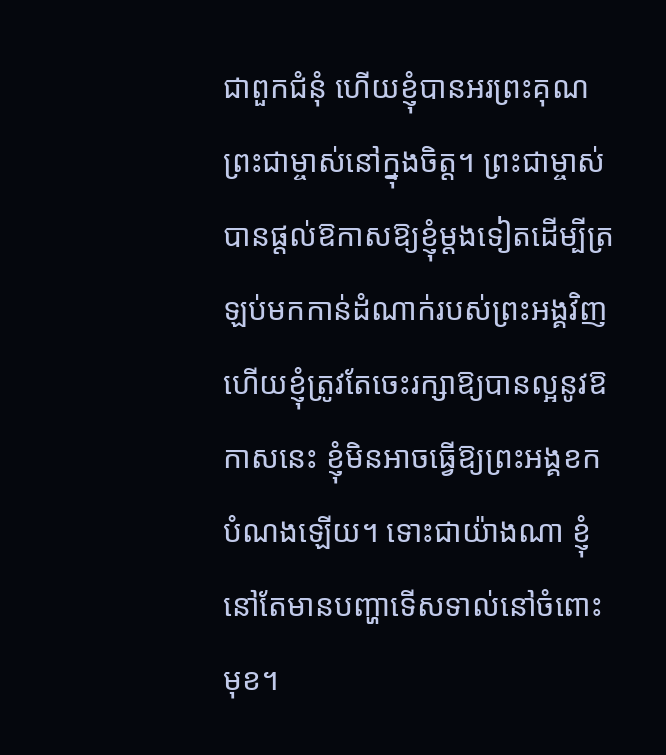ជាពួកជំនុំ ហើយខ្ញុំបានអរព្រះគុណព្រះជាម្ចាស់នៅក្នុងចិត្ត។ ព្រះជាម្ចាស់បានផ្ដល់ឱកាសឱ្យខ្ញុំម្ដងទៀតដើម្បីត្រឡប់មកកាន់ដំណាក់របស់ព្រះអង្គវិញ ហើយខ្ញុំត្រូវតែចេះរក្សាឱ្យបានល្អនូវឱកាសនេះ ខ្ញុំមិនអាចធ្វើឱ្យព្រះអង្គខកបំណងឡើយ។ ទោះជាយ៉ាងណា ខ្ញុំនៅតែមានបញ្ហាទើសទាល់នៅចំពោះមុខ។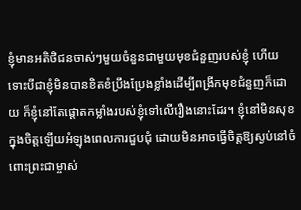ខ្ញុំមានអតិថិជនចាស់ៗមួយចំនួនជាមួយមុខជំនួញរបស់ខ្ញុំ ហើយទោះបីជាខ្ញុំមិនបានខិតខំប្រឹងប្រែងខ្លាំងដើម្បីពង្រីកមុខជំនួញក៏ដោយ ក៏ខ្ញុំនៅតែផ្តោតកម្លាំងរបស់ខ្ញុំទៅលើរឿងនោះដែរ។ ខ្ញុំនៅមិនសុខក្នុងចិត្តឡើយអំឡុងពេលការជួបជុំ ដោយមិនអាចធ្វើចិត្តឱ្យស្ងប់នៅចំពោះព្រះជាម្ចាស់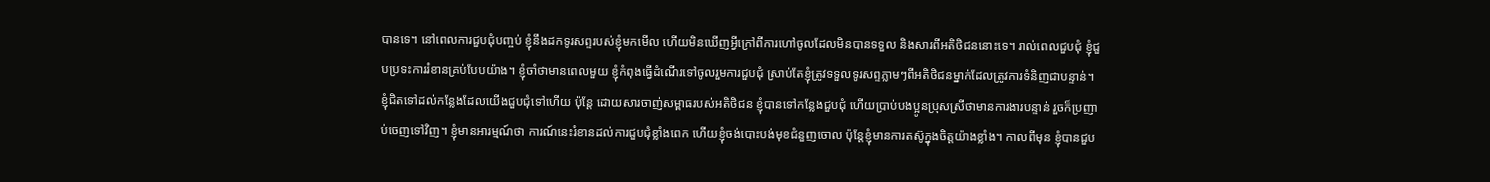បានទេ។ នៅពេលការជួបជុំបញ្ចប់ ខ្ញុំនឹងដកទូរសព្ទរបស់ខ្ញុំមកមើល ហើយមិនឃើញអ្វីក្រៅពីការហៅចូលដែលមិនបានទទួល និងសារពីអតិថិជននោះទេ។ រាល់ពេលជួបជុំ ខ្ញុំជួបប្រទះការរំខានគ្រប់បែបយ៉ាង។ ខ្ញុំចាំថាមានពេលមួយ ខ្ញុំកំពុងធ្វើដំណើរទៅចូលរួមការជួបជុំ ស្រាប់តែខ្ញុំត្រូវទទួលទូរសព្ទភ្លាមៗពីអតិថិជនម្នាក់ដែលត្រូវការទំនិញជាបន្ទាន់។ ខ្ញុំជិតទៅដល់កន្លែងដែលយើងជួបជុំទៅហើយ ប៉ុន្តែ ដោយសារចាញ់សម្ពាធរបស់អតិថិជន ខ្ញុំបានទៅកន្លែងជួបជុំ ហើយប្រាប់បងប្អូនប្រុសស្រីថាមានការងារបន្ទាន់ រួចក៏ប្រញាប់ចេញទៅវិញ។ ខ្ញុំមានអារម្មណ៍ថា ការណ៍នេះរំខានដល់ការជួបជុំខ្លាំងពេក ហើយខ្ញុំចង់បោះបង់មុខជំនួញចោល ប៉ុន្តែខ្ញុំមានការតស៊ូក្នុងចិត្តយ៉ាងខ្លាំង។ កាលពីមុន ខ្ញុំបានជួប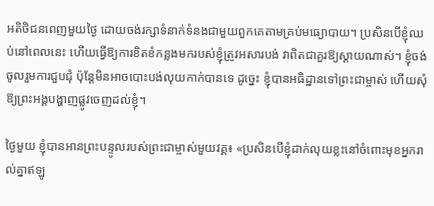អតិថិជនពេញមួយថ្ងៃ ដោយចង់រក្សាទំនាក់ទំនងជាមួយពួកគេតាមគ្រប់មធ្យោបាយ។ ប្រសិនបើខ្ញុំឈប់នៅពេលនេះ ហើយធ្វើឱ្យការខិតខំកន្លងមករបស់ខ្ញុំត្រូវអសារបង់ វាពិតជាគួរឱ្យស្តាយណាស់។ ខ្ញុំចង់ចូលរួមការជួបជុំ ប៉ុន្តែមិនអាចបោះបង់លុយកាក់បានទេ ដូច្នេះ ខ្ញុំបានអធិដ្ឋានទៅព្រះជាម្ចាស់ ហើយសុំឱ្យព្រះអង្គបង្ហាញផ្លូវចេញដល់ខ្ញុំ។

ថ្ងៃមួយ ខ្ញុំបានអានព្រះបន្ទូលរបស់ព្រះជាម្ចាស់មួយវគ្គ៖ «ប្រសិនបើខ្ញុំដាក់លុយខ្លះនៅចំពោះមុខអ្នករាល់គ្នាឥឡូ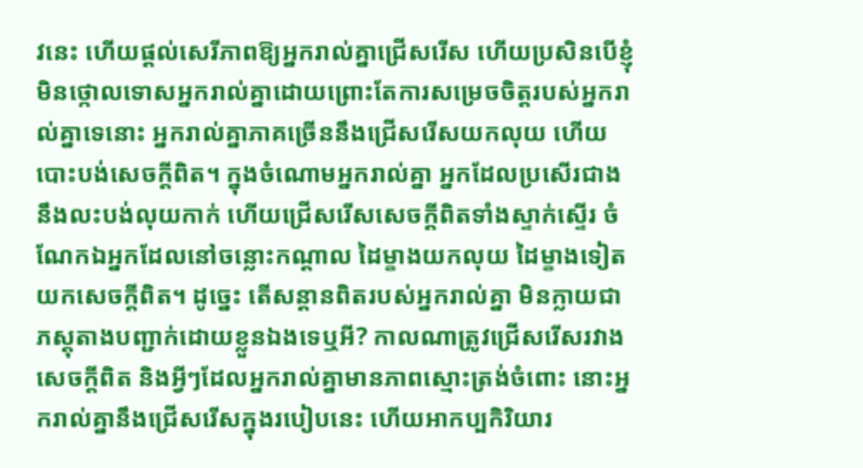វនេះ ហើយផ្តល់សេរីភាពឱ្យអ្នករាល់គ្នាជ្រើសរើស ហើយប្រសិនបើខ្ញុំមិនថ្កោលទោសអ្នករាល់គ្នាដោយព្រោះតែការសម្រេចចិត្តរបស់អ្នករាល់គ្នាទេនោះ អ្នករាល់គ្នាភាគច្រើននឹងជ្រើសរើសយកលុយ ហើយបោះបង់សេចក្ដីពិត។ ក្នុងចំណោមអ្នករាល់គ្នា អ្នកដែលប្រសើរជាងនឹងលះបង់លុយកាក់ ហើយជ្រើសរើសសេចក្ដីពិតទាំងស្ទាក់ស្ទើរ ចំណែកឯអ្នកដែលនៅចន្លោះកណ្ដាល ដៃម្ខាងយកលុយ ដៃម្ខាងទៀតយកសេចក្ដីពិត។ ដូច្នេះ តើសន្ដានពិតរបស់អ្នករាល់គ្នា មិនក្លាយជាភស្តុតាងបញ្ជាក់ដោយខ្លួនឯងទេឬអី? កាលណាត្រូវជ្រើសរើសរវាងសេចក្តីពិត និងអ្វីៗដែលអ្នករាល់គ្នាមានភាពស្មោះត្រង់ចំពោះ នោះអ្នករាល់គ្នានឹងជ្រើសរើសក្នុងរបៀបនេះ ហើយអាកប្បកិរិយារ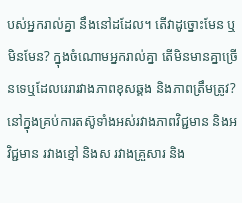បស់អ្នករាល់គ្នា នឹងនៅដដែល។ តើវាដូច្នោះមែន ឬមិនមែន? ក្នុងចំណោមអ្នករាល់គ្នា តើមិនមានគ្នាច្រើនទេឬដែលរេរារវាងភាពខុសឆ្គង និងភាពត្រឹមត្រូវ? នៅក្នុងគ្រប់ការតស៊ូទាំងអស់រវាងភាពវិជ្ជមាន និងអវិជ្ជមាន រវាងខ្មៅ និងស រវាងគ្រួសារ និង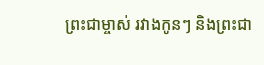ព្រះជាម្ចាស់ រវាងកូនៗ និងព្រះជា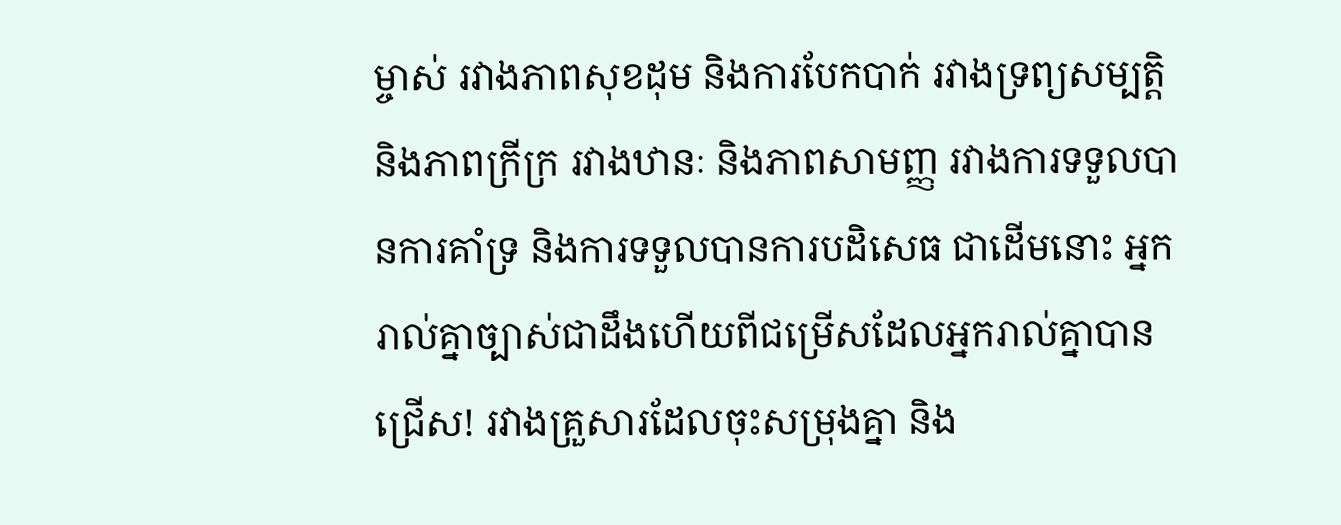ម្ចាស់ រវាងភាពសុខដុម និងការបែកបាក់ រវាងទ្រព្យសម្បត្តិ និងភាពក្រីក្រ រវាងឋានៈ និងភាពសាមញ្ញ រវាងការទទួលបានការគាំទ្រ និងការទទួលបានការបដិសេធ ជាដើមនោះ អ្នករាល់គ្នាច្បាស់ជាដឹងហើយពីជម្រើសដែលអ្នករាល់គ្នាបានជ្រើស! រវាងគ្រួសារដែលចុះសម្រុងគ្នា និង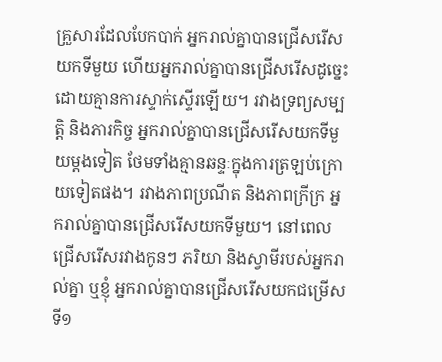គ្រួសារដែលបែកបាក់ អ្នករាល់គ្នាបានជ្រើសរើសយកទីមួយ ហើយអ្នករាល់គ្នាបានជ្រើសរើសដូច្នេះដោយគ្មានការស្ទាក់ស្ទើរឡើយ។ រវាងទ្រព្យសម្បត្តិ និងភារកិច្ច អ្នករាល់គ្នាបានជ្រើសរើសយកទីមួយម្ដងទៀត ថែមទាំងគ្មានឆន្ទៈក្នុងការត្រឡប់ក្រោយទៀតផង។ រវាងភាពប្រណីត និងភាពក្រីក្រ អ្នករាល់គ្នាបានជ្រើសរើសយកទីមួយ។ នៅពេលជ្រើសរើសរវាងកូនៗ ភរិយា និងស្វាមីរបស់អ្នករាល់គ្នា ឬខ្ញុំ អ្នករាល់គ្នាបានជ្រើសរើសយកជម្រើសទី១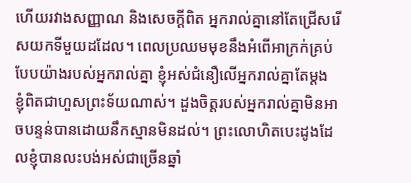ហើយរវាងសញ្ញាណ និងសេចក្ដីពិត អ្នករាល់គ្នានៅតែជ្រើសរើសយកទីមួយដដែល។ ពេលប្រឈមមុខនឹងអំពើអាក្រក់គ្រប់បែបយ៉ាងរបស់អ្នករាល់គ្នា ខ្ញុំអស់ជំនឿលើអ្នករាល់គ្នាតែម្ដង ខ្ញុំពិតជាហួសព្រះទ័យណាស់។ ដួងចិត្តរបស់អ្នករាល់គ្នាមិនអាចបន្ទន់បានដោយនឹកស្មានមិនដល់។ ព្រះលោហិតបេះដូងដែលខ្ញុំបានលះបង់អស់ជាច្រើនឆ្នាំ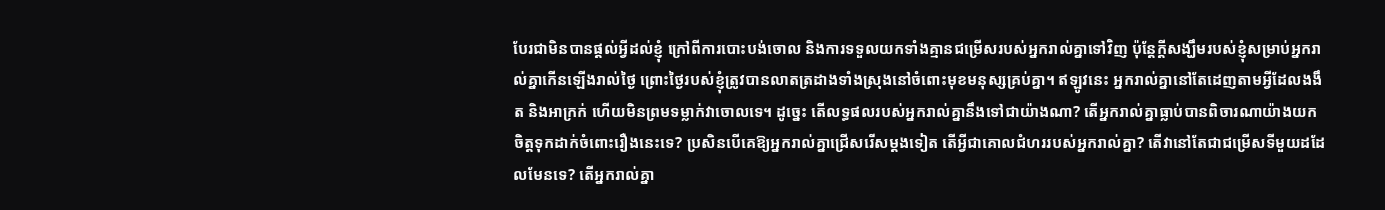បែរជាមិនបានផ្ដល់អ្វីដល់ខ្ញុំ ក្រៅពីការបោះបង់ចោល និងការទទួលយកទាំងគ្មានជម្រើសរបស់អ្នករាល់គ្នាទៅវិញ ប៉ុន្តែក្តីសង្ឃឹមរបស់ខ្ញុំសម្រាប់អ្នករាល់គ្នាកើនឡើងរាល់ថ្ងៃ ព្រោះថ្ងៃរបស់ខ្ញុំត្រូវបានលាតត្រដាងទាំងស្រុងនៅចំពោះមុខមនុស្សគ្រប់គ្នា។ ឥឡូវនេះ អ្នករាល់គ្នានៅតែដេញតាមអ្វីដែលងងឹត និងអាក្រក់ ហើយមិនព្រមទម្លាក់វាចោលទេ។ ដូច្នេះ តើលទ្ធផលរបស់អ្នករាល់គ្នានឹងទៅជាយ៉ាងណា? តើអ្នករាល់គ្នាធ្លាប់បានពិចារណាយ៉ាងយកចិត្តទុកដាក់ចំពោះរឿងនេះទេ? ប្រសិនបើគេឱ្យអ្នករាល់គ្នាជ្រើសរើសម្តងទៀត តើអ្វីជាគោលជំហររបស់អ្នករាល់គ្នា? តើវានៅតែជាជម្រើសទីមួយដដែលមែនទេ? តើអ្នករាល់គ្នា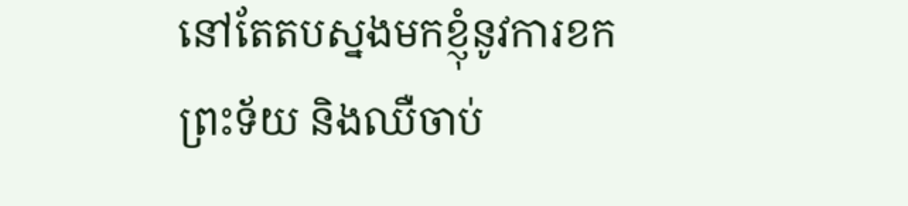នៅតែតបស្នងមកខ្ញុំនូវការខកព្រះទ័យ និងឈឺចាប់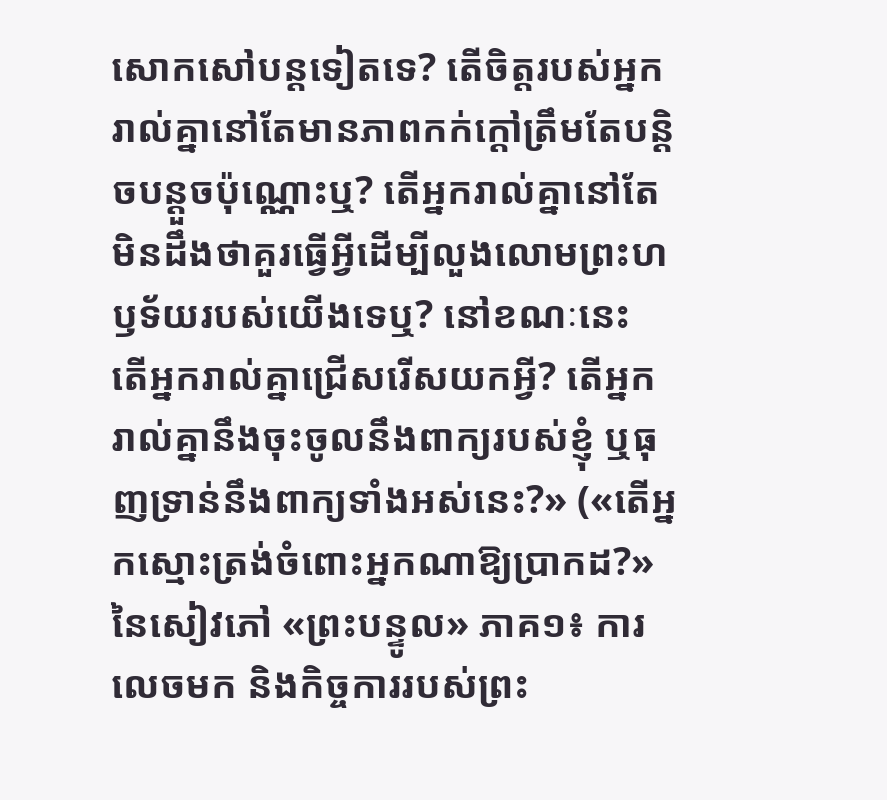សោកសៅបន្តទៀតទេ? តើចិត្តរបស់អ្នករាល់គ្នានៅតែមានភាពកក់ក្ដៅត្រឹមតែបន្តិចបន្តួចប៉ុណ្ណោះឬ? តើអ្នករាល់គ្នានៅតែមិនដឹងថាគួរធ្វើអ្វីដើម្បីលួងលោមព្រះហឫទ័យរបស់យើងទេឬ? នៅខណៈនេះ តើអ្នករាល់គ្នាជ្រើសរើសយកអ្វី? តើអ្នករាល់គ្នានឹងចុះចូលនឹងពាក្យរបស់ខ្ញុំ ឬធុញទ្រាន់នឹងពាក្យទាំងអស់នេះ?» («តើអ្នកស្មោះត្រង់ចំពោះអ្នកណាឱ្យប្រាកដ?» នៃសៀវភៅ «ព្រះបន្ទូល» ភាគ១៖ ការលេចមក និងកិច្ចការរបស់ព្រះ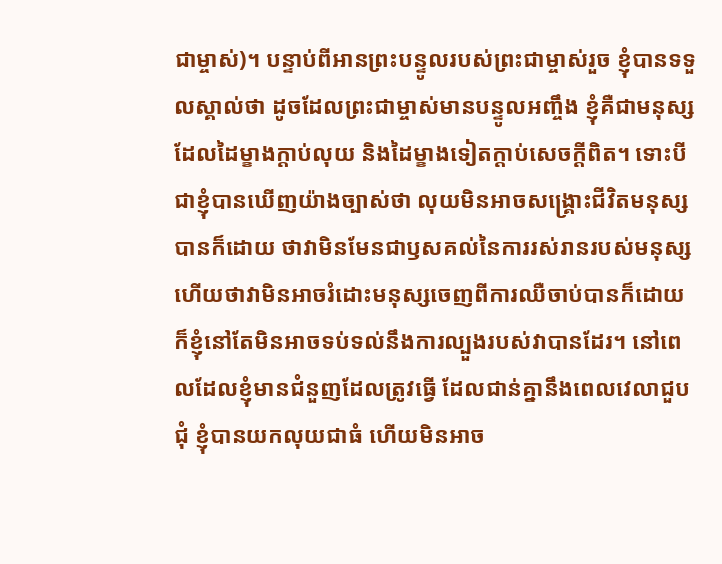ជាម្ចាស់)។ បន្ទាប់ពីអានព្រះបន្ទូលរបស់ព្រះជាម្ចាស់រួច ខ្ញុំបានទទួលស្គាល់ថា ដូចដែលព្រះជាម្ចាស់មានបន្ទូលអញ្ចឹង ខ្ញុំគឺជាមនុស្សដែលដៃម្ខាងក្តាប់លុយ និងដៃម្ខាងទៀតក្តាប់សេចក្ដីពិត។ ទោះបីជាខ្ញុំបានឃើញយ៉ាងច្បាស់ថា លុយមិនអាចសង្គ្រោះជីវិតមនុស្សបានក៏ដោយ ថាវាមិនមែនជាឫសគល់នៃការរស់រានរបស់មនុស្ស ហើយថាវាមិនអាចរំដោះមនុស្សចេញពីការឈឺចាប់បានក៏ដោយ ក៏ខ្ញុំនៅតែមិនអាចទប់ទល់នឹងការល្បួងរបស់វាបានដែរ។ នៅពេលដែលខ្ញុំមានជំនួញដែលត្រូវធ្វើ ដែលជាន់គ្នានឹងពេលវេលាជួបជុំ ខ្ញុំបានយកលុយជាធំ ហើយមិនអាច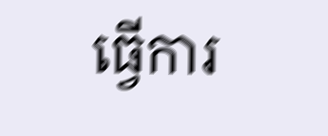ធ្វើការ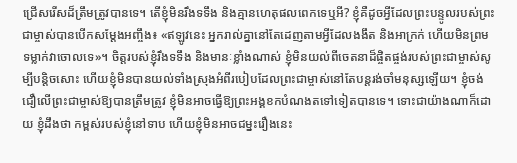ជ្រើសរើសដ៏ត្រឹមត្រូវបានទេ។ តើខ្ញុំមិនរឹងទទឹង និងគ្មានហេតុផលពេកទេឬអី? ខ្ញុំគឺដូចអ្វីដែលព្រះបន្ទូលរបស់ព្រះជាម្ចាស់បានបើកសម្ដែងអញ្ចឹង៖ «ឥឡូវនេះ អ្នករាល់គ្នានៅតែដេញតាមអ្វីដែលងងឹត និងអាក្រក់ ហើយមិនព្រមទម្លាក់វាចោលទេ»។ ចិត្តរបស់ខ្ញុំរឹងទទឹង និងមានៈខ្លាំងណាស់ ខ្ញុំមិនយល់ពីចេតនាដ៏ផ្ចិតផ្ចង់របស់ព្រះជាម្ចាស់សូម្បីបន្តិចសោះ ហើយខ្ញុំមិនបានយល់ទាំងស្រុងអំពីរបៀបដែលព្រះជាម្ចាស់នៅតែបន្តរង់ចាំមនុស្សឡើយ។ ខ្ញុំចង់ជឿលើព្រះជាម្ចាស់ឱ្យបានត្រឹមត្រូវ ខ្ញុំមិនអាចធ្វើឱ្យព្រះអង្គខកបំណងតទៅទៀតបានទេ។ ទោះជាយ៉ាងណាក៏ដោយ ខ្ញុំដឹងថា កម្ពស់របស់ខ្ញុំនៅទាប ហើយខ្ញុំមិនអាចជម្នះរឿងនេះ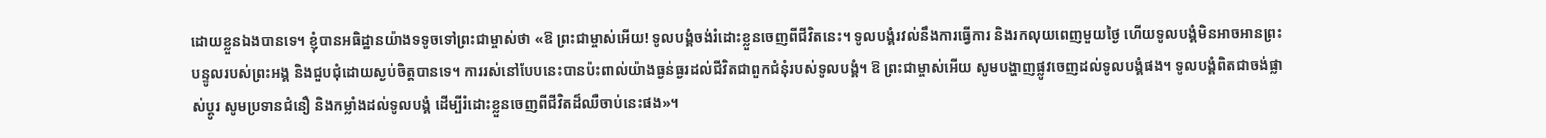ដោយខ្លួនឯងបានទេ។ ខ្ញុំបានអធិដ្ឋានយ៉ាងទទូចទៅព្រះជាម្ចាស់ថា «ឱ ព្រះជាម្ចាស់អើយ! ទូលបង្គំចង់រំដោះខ្លួនចេញពីជីវិតនេះ។ ទូលបង្គំរវល់នឹងការធ្វើការ និងរកលុយពេញមួយថ្ងៃ ហើយទូលបង្គំមិនអាចអានព្រះបន្ទូលរបស់ព្រះអង្គ និងជួបជុំដោយស្ងប់ចិត្តបានទេ។ ការរស់នៅបែបនេះបានប៉ះពាល់យ៉ាងធ្ងន់ធ្ងរដល់ជីវិតជាពួកជំនុំរបស់ទូលបង្គំ។ ឱ ព្រះជាម្ចាស់អើយ សូមបង្ហាញផ្លូវចេញដល់ទូលបង្គំផង។ ទូលបង្គំពិតជាចង់ផ្លាស់ប្ដូរ សូមប្រទានជំនឿ និងកម្លាំងដល់ទូលបង្គំ ដើម្បីរំដោះខ្លួនចេញពីជីវិតដ៏ឈឺចាប់នេះផង»។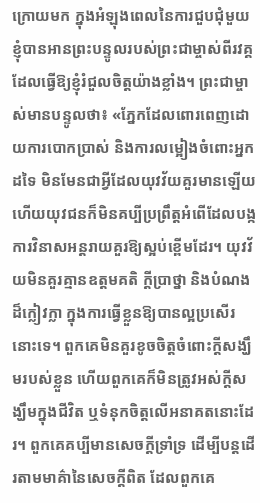ក្រោយមក ក្នុងអំឡុងពេលនៃការជួបជុំមួយ ខ្ញុំបានអានព្រះបន្ទូលរបស់ព្រះជាម្ចាស់ពីរវគ្គ ដែលធ្វើឱ្យខ្ញុំរំជួលចិត្តយ៉ាងខ្លាំង។ ព្រះជាម្ចាស់មានបន្ទូលថា៖ «ភ្នែកដែលពោរពេញដោយការបោកប្រាស់ និងការលម្អៀងចំពោះអ្នកដទៃ មិនមែនជាអ្វីដែលយុវវ័យគួរមានឡើយ ហើយយុវជនក៏មិនគប្បីប្រព្រឹត្តអំពើដែលបង្កការវិនាសអន្តរាយគួរឱ្យស្អប់ខ្ពើមដែរ។ យុវវ័យមិនគួរគ្មានឧត្តមគតិ ក្ដីប្រាថ្នា និងបំណងដ៏ក្លៀវក្លា ក្នុងការធ្វើខ្លួនឱ្យបានល្អប្រសើរនោះទេ។ ពួកគេមិនគួរខូចចិត្តចំពោះក្ដីសង្ឃឹមរបស់ខ្លួន ហើយពួកគេក៏មិនត្រូវអស់ក្តីសង្ឃឹមក្នុងជីវិត ឬទំនុកចិត្តលើអនាគតនោះដែរ។ ពួកគេគប្បីមានសេចក្ដីទ្រាំទ្រ ដើម្បីបន្តដើរតាមមាគ៌ានៃសេចក្ដីពិត ដែលពួកគេ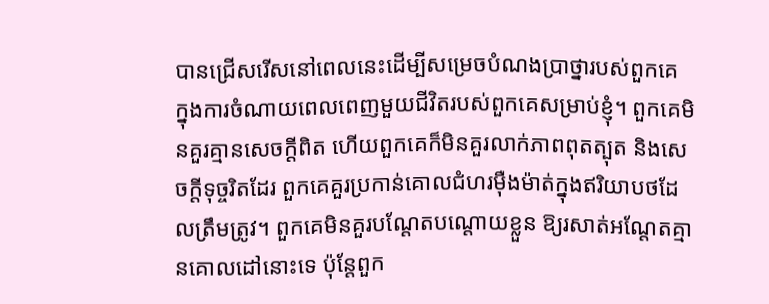បានជ្រើសរើសនៅពេលនេះដើម្បីសម្រេចបំណងប្រាថ្នារបស់ពួកគេ ក្នុងការចំណាយពេលពេញមួយជីវិតរបស់ពួកគេសម្រាប់ខ្ញុំ។ ពួកគេមិនគួរគ្មានសេចក្ដីពិត ហើយពួកគេក៏មិនគួរលាក់ភាពពុតត្បុត និងសេចក្ដីទុច្ចរិតដែរ ពួកគេគួរប្រកាន់គោលជំហរម៉ឺងម៉ាត់ក្នុងឥរិយាបថដែលត្រឹមត្រូវ។ ពួកគេមិនគួរបណ្ដែតបណ្ដោយខ្លួន ឱ្យរសាត់អណ្ដែតគ្មានគោលដៅនោះទេ ប៉ុន្តែពួក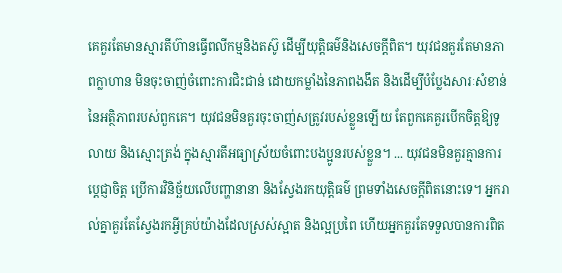គេគួរតែមានស្មារតីហ៊ានធ្វើពលីកម្មនិងតស៊ូ ដើម្បីយុត្តិធម៌និងសេចក្ដីពិត។ យុវជនគួរតែមានភាពក្លាហាន មិនចុះចាញ់ចំពោះការជិះជាន់ ដោយកម្លាំងនៃភាពងងឹត និងដើម្បីបំប្លែងសារៈសំខាន់នៃអត្ថិភាពរបស់ពួកគេ។ យុវជនមិនគួរចុះចាញ់សត្រូវរបស់ខ្លួនឡើយ តែពួកគេគួរបើកចិត្តឱ្យទូលាយ និងស្មោះត្រង់ ក្នុងស្មារតីអធ្យាស្រ័យចំពោះបងប្អូនរបស់ខ្លួន។ ... យុវជនមិនគួរគ្មានការប្តេជ្ញាចិត្ត ប្រើការវិនិច្ឆ័យលើបញ្ហានានា និងស្វែងរកយុត្តិធម៌ ព្រមទាំងសេចក្ដីពិតនោះទេ។ អ្នករាល់គ្នាគួរតែស្វែងរកអ្វីគ្រប់យ៉ាងដែលស្រស់ស្អាត និងល្អប្រពៃ ហើយអ្នកគួរតែទទួលបានការពិត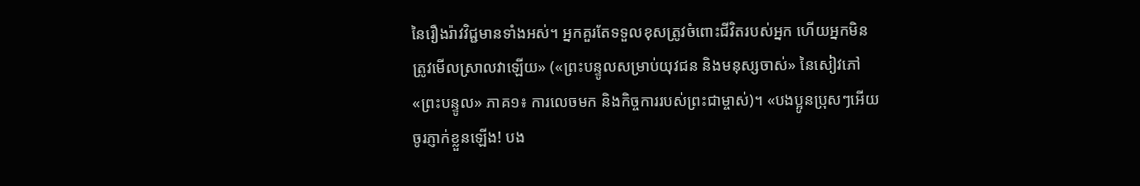នៃរឿងរ៉ាវវិជ្ជមានទាំងអស់។ អ្នកគួរតែទទួលខុសត្រូវចំពោះជីវិតរបស់អ្នក ហើយអ្នកមិនត្រូវមើលស្រាលវាឡើយ» («ព្រះបន្ទូលសម្រាប់យុវជន និងមនុស្សចាស់» នៃសៀវភៅ «ព្រះបន្ទូល» ភាគ១៖ ការលេចមក និងកិច្ចការរបស់ព្រះជាម្ចាស់)។ «បងប្អូនប្រុសៗអើយ ចូរភ្ញាក់ខ្លួនឡើង! បង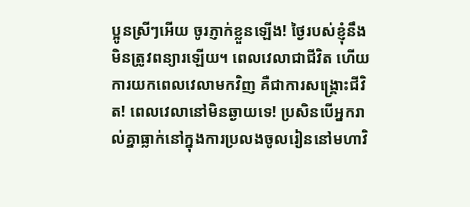ប្អូនស្រីៗអើយ ចូរភ្ញាក់ខ្លួនឡើង! ថ្ងៃរបស់ខ្ញុំនឹងមិនត្រូវពន្យារឡើយ។ ពេលវេលាជាជីវិត ហើយការយកពេលវេលាមកវិញ គឺជាការសង្រ្គោះជីវិត! ពេលវេលានៅមិនឆ្ងាយទេ! ប្រសិនបើអ្នករាល់គ្នាធ្លាក់នៅក្នុងការប្រលងចូលរៀននៅមហាវិ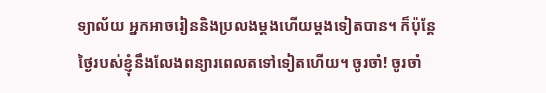ទ្យាល័យ អ្នកអាចរៀននិងប្រលងម្ដងហើយម្ដងទៀតបាន។ ក៏ប៉ុន្តែ ថ្ងៃរបស់ខ្ញុំនឹងលែងពន្យារពេលតទៅទៀតហើយ។ ចូរចាំ! ចូរចាំ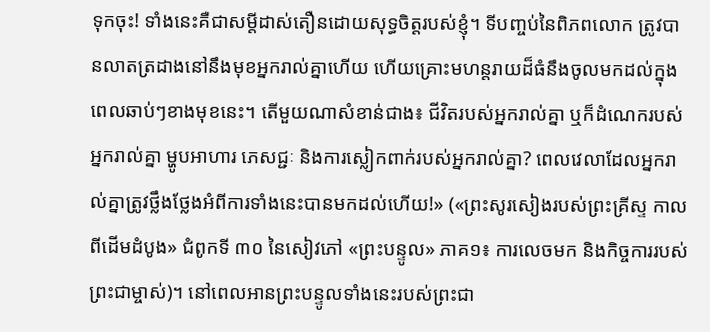ទុកចុះ! ទាំងនេះគឺជាសម្ដីដាស់តឿនដោយសុទ្ធចិត្តរបស់ខ្ញុំ។ ទីបញ្ចប់នៃពិភពលោក ត្រូវបានលាតត្រដាងនៅនឹងមុខអ្នករាល់គ្នាហើយ ហើយគ្រោះមហន្តរាយដ៏ធំនឹងចូលមកដល់ក្នុងពេលឆាប់ៗខាងមុខនេះ។ តើមួយណាសំខាន់ជាង៖ ជីវិតរបស់អ្នករាល់គ្នា ឬក៏ដំណេករបស់អ្នករាល់គ្នា ម្ហូបអាហារ ភេសជ្ជៈ និងការស្លៀកពាក់របស់អ្នករាល់គ្នា? ពេលវេលាដែលអ្នករាល់គ្នាត្រូវថ្លឹងថ្លែងអំពីការទាំងនេះបានមកដល់ហើយ!» («ព្រះសូរសៀងរបស់ព្រះគ្រីស្ទ កាលពីដើមដំបូង» ជំពូកទី ៣០ នៃសៀវភៅ «ព្រះបន្ទូល» ភាគ១៖ ការលេចមក និងកិច្ចការរបស់ព្រះជាម្ចាស់)។ នៅពេលអានព្រះបន្ទូលទាំងនេះរបស់ព្រះជា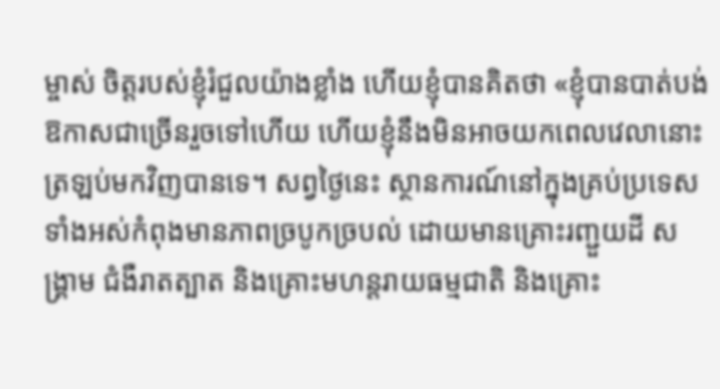ម្ចាស់ ចិត្តរបស់ខ្ញុំរំជួលយ៉ាងខ្លាំង ហើយខ្ញុំបានគិតថា «ខ្ញុំបានបាត់បង់ឱកាសជាច្រើនរួចទៅហើយ ហើយខ្ញុំនឹងមិនអាចយកពេលវេលានោះត្រឡប់មកវិញបានទេ។ សព្វថ្ងៃនេះ ស្ថានការណ៍នៅក្នុងគ្រប់ប្រទេសទាំងអស់កំពុងមានភាពច្របូកច្របល់ ដោយមានគ្រោះរញ្ជួយដី សង្គ្រាម ជំងឺរាតត្បាត និងគ្រោះមហន្តរាយធម្មជាតិ និងគ្រោះ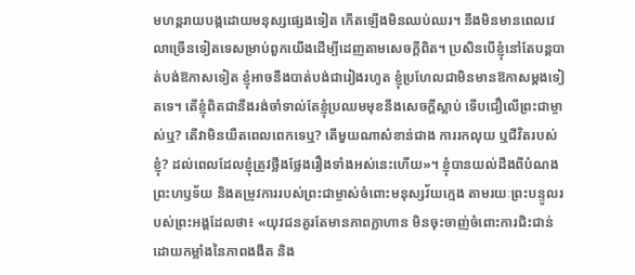មហន្តរាយបង្កដោយមនុស្សផ្សេងទៀត កើតឡើងមិនឈប់ឈរ។ នឹងមិនមានពេលវេលាច្រើនទៀតទេសម្រាប់ពួកយើងដើម្បីដេញតាមសេចក្ដីពិត។ ប្រសិនបើខ្ញុំនៅតែបន្តបាត់បង់ឱកាសទៀត ខ្ញុំអាចនឹងបាត់បង់ជារៀងរហូត ខ្ញុំប្រហែលជាមិនមានឱកាសម្ដងទៀតទេ។ តើខ្ញុំពិតជានឹងរង់ចាំទាល់តែខ្ញុំប្រឈមមុខនឹងសេចក្ដីស្លាប់ ទើបជឿលើព្រះជាម្ចាស់ឬ? តើវាមិនយឺតពេលពេកទេឬ? តើមួយណាសំខាន់ជាង ការរកលុយ ឬជីវិតរបស់ខ្ញុំ? ដល់ពេលដែលខ្ញុំត្រូវថ្លឹងថ្លែងរឿងទាំងអស់នេះហើយ»។ ខ្ញុំបានយល់ដឹងពីបំណងព្រះហឫទ័យ និងតម្រូវការរបស់ព្រះជាម្ចាស់ចំពោះមនុស្សវ័យក្មេង តាមរយៈព្រះបន្ទូលរបស់ព្រះអង្គដែលថា៖ «យុវជនគួរតែមានភាពក្លាហាន មិនចុះចាញ់ចំពោះការជិះជាន់ ដោយកម្លាំងនៃភាពងងឹត និង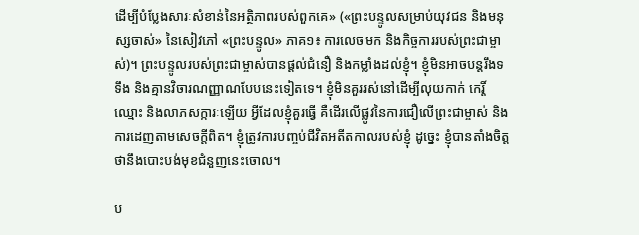ដើម្បីបំប្លែងសារៈសំខាន់នៃអត្ថិភាពរបស់ពួកគេ» («ព្រះបន្ទូលសម្រាប់យុវជន និងមនុស្សចាស់» នៃសៀវភៅ «ព្រះបន្ទូល» ភាគ១៖ ការលេចមក និងកិច្ចការរបស់ព្រះជាម្ចាស់)។ ព្រះបន្ទូលរបស់ព្រះជាម្ចាស់បានផ្ដល់ជំនឿ និងកម្លាំងដល់ខ្ញុំ។ ខ្ញុំមិនអាចបន្តរឹងទទឹង និងគ្មានវិចារណញ្ញាណបែបនេះទៀតទេ។ ខ្ញុំមិនគួររស់នៅដើម្បីលុយកាក់ កេរ្តិ៍ឈ្មោះ និងលាភសក្ការៈឡើយ អ្វីដែលខ្ញុំគួរធ្វើ គឺដើរលើផ្លូវនៃការជឿលើព្រះជាម្ចាស់ និងការដេញតាមសេចក្ដីពិត។ ខ្ញុំត្រូវការបញ្ចប់ជីវិតអតីតកាលរបស់ខ្ញុំ ដូច្នេះ ខ្ញុំបានតាំងចិត្តថានឹងបោះបង់មុខជំនួញនេះចោល។

ប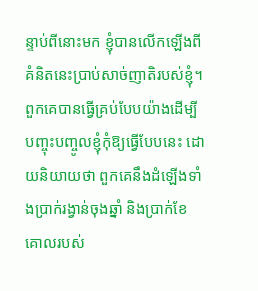ន្ទាប់ពីនោះមក ខ្ញុំបានលើកឡើងពីគំនិតនេះប្រាប់សាច់ញាតិរបស់ខ្ញុំ។ ពួកគេបានធ្វើគ្រប់បែបយ៉ាងដើម្បីបញ្ចុះបញ្ចូលខ្ញុំកុំឱ្យធ្វើបែបនេះ ដោយនិយាយថា ពួកគេនឹងដំឡើងទាំងប្រាក់រង្វាន់ចុងឆ្នាំ និងប្រាក់ខែគោលរបស់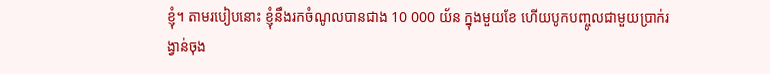ខ្ញុំ។ តាមរបៀបនោះ ខ្ញុំនឹងរកចំណូលបានជាង 10 000 យ័ន ក្នុងមួយខែ ហើយបូកបញ្ចូលជាមួយប្រាក់រង្វាន់ចុង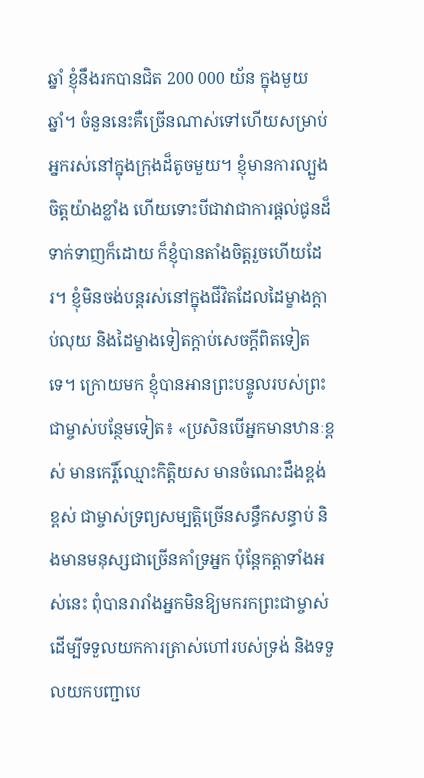ឆ្នាំ ខ្ញុំនឹងរកបានជិត 200 000 យ័ន ក្នុងមួយឆ្នាំ។ ចំនួននេះគឺច្រើនណាស់ទៅហើយសម្រាប់អ្នករស់នៅក្នុងក្រុងដ៏តូចមួយ។ ខ្ញុំមានការល្បួងចិត្តយ៉ាងខ្លាំង ហើយទោះបីជាវាជាការផ្តល់ជូនដ៏ទាក់ទាញក៏ដោយ ក៏ខ្ញុំបានតាំងចិត្តរួចហើយដែរ។ ខ្ញុំមិនចង់បន្តរស់នៅក្នុងជីវិតដែលដៃម្ខាងក្តាប់លុយ និងដៃម្ខាងទៀតក្តាប់សេចក្ដីពិតទៀតទេ។ ក្រោយមក ខ្ញុំបានអានព្រះបន្ទូលរបស់ព្រះជាម្ចាស់បន្ថែមទៀត៖ «ប្រសិនបើអ្នកមានឋានៈខ្ពស់ មានកេរ្តិ៍ឈ្មោះកិត្តិយស មានចំណេះដឹងខ្ពង់ខ្ពស់ ជាម្ចាស់ទ្រព្យសម្បត្តិច្រើនសន្ធឹកសន្ធាប់ និងមានមនុស្សជាច្រើនគាំទ្រអ្នក ប៉ុន្តែកត្តាទាំងអស់នេះ ពុំបានរារាំងអ្នកមិនឱ្យមករកព្រះជាម្ចាស់ ដើម្បីទទួលយកការត្រាស់ហៅរបស់ទ្រង់ និងទទួលយកបញ្ជាបេ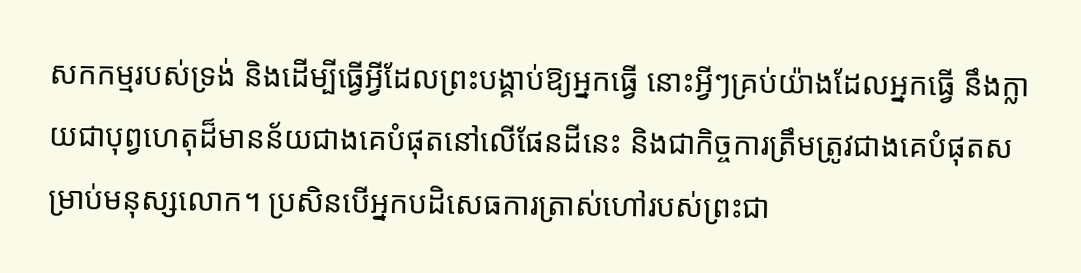សកកម្មរបស់ទ្រង់ និងដើម្បីធ្វើអ្វីដែលព្រះបង្គាប់ឱ្យអ្នកធ្វើ នោះអ្វីៗគ្រប់យ៉ាងដែលអ្នកធ្វើ នឹងក្លាយជាបុព្វហេតុដ៏មានន័យជាងគេបំផុតនៅលើផែនដីនេះ និងជាកិច្ចការត្រឹមត្រូវជាងគេបំផុតសម្រាប់មនុស្សលោក។ ប្រសិនបើអ្នកបដិសេធការត្រាស់ហៅរបស់ព្រះជា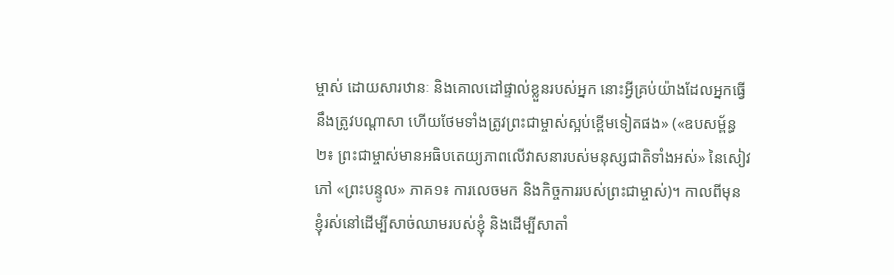ម្ចាស់ ដោយសារឋានៈ និងគោលដៅផ្ទាល់ខ្លួនរបស់អ្នក នោះអ្វីគ្រប់យ៉ាងដែលអ្នកធ្វើ នឹងត្រូវបណ្ដាសា ហើយថែមទាំងត្រូវព្រះជាម្ចាស់ស្អប់ខ្ពើមទៀតផង» («ឧបសម្ព័ន្ធ ២៖ ព្រះជាម្ចាស់មានអធិបតេយ្យភាពលើវាសនារបស់មនុស្សជាតិទាំងអស់» នៃសៀវភៅ «ព្រះបន្ទូល» ភាគ១៖ ការលេចមក និងកិច្ចការរបស់ព្រះជាម្ចាស់)។ កាលពីមុន ខ្ញុំរស់នៅដើម្បីសាច់ឈាមរបស់ខ្ញុំ និងដើម្បីសាតាំ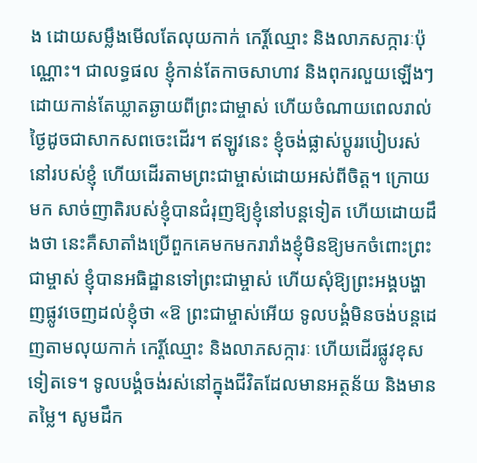ង ដោយសម្លឹងមើលតែលុយកាក់ កេរ្តិ៍ឈ្មោះ និងលាភសក្ការៈប៉ុណ្ណោះ។ ជាលទ្ធផល ខ្ញុំកាន់តែកាចសាហាវ និងពុករលួយឡើងៗ ដោយកាន់តែឃ្លាតឆ្ងាយពីព្រះជាម្ចាស់ ហើយចំណាយពេលរាល់ថ្ងៃដូចជាសាកសពចេះដើរ។ ឥឡូវនេះ ខ្ញុំចង់ផ្លាស់ប្ដូររបៀបរស់នៅរបស់ខ្ញុំ ហើយដើរតាមព្រះជាម្ចាស់ដោយអស់ពីចិត្ត។ ក្រោយមក សាច់ញាតិរបស់ខ្ញុំបានជំរុញឱ្យខ្ញុំនៅបន្តទៀត ហើយដោយដឹងថា នេះគឺសាតាំងប្រើពួកគេមកមករារាំងខ្ញុំមិនឱ្យមកចំពោះព្រះជាម្ចាស់ ខ្ញុំបានអធិដ្ឋានទៅព្រះជាម្ចាស់ ហើយសុំឱ្យព្រះអង្គបង្ហាញផ្លូវចេញដល់ខ្ញុំថា «ឱ ព្រះជាម្ចាស់អើយ ទូលបង្គំមិនចង់បន្តដេញតាមលុយកាក់ កេរ្តិ៍ឈ្មោះ និងលាភសក្ការៈ ហើយដើរផ្លូវខុសទៀតទេ។ ទូលបង្គំចង់រស់នៅក្នុងជីវិតដែលមានអត្ថន័យ និងមានតម្លៃ។ សូមដឹក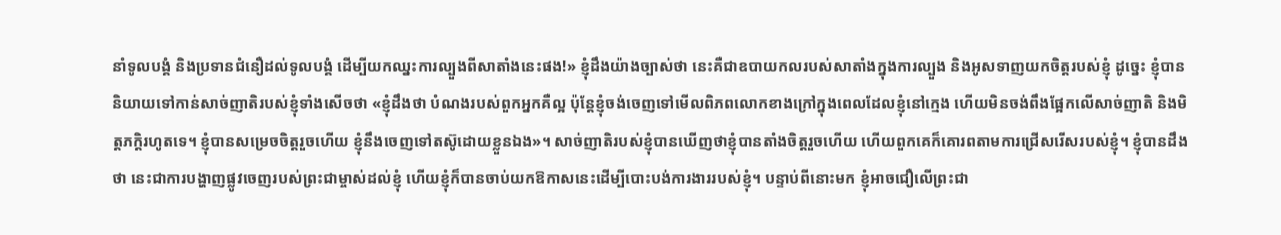នាំទូលបង្គំ និងប្រទានជំនឿដល់ទូលបង្គំ ដើម្បីយកឈ្នះការល្បួងពីសាតាំងនេះផង!» ខ្ញុំដឹងយ៉ាងច្បាស់ថា នេះគឺជាឧបាយកលរបស់សាតាំងក្នុងការល្បួង និងអូសទាញយកចិត្តរបស់ខ្ញុំ ដូច្នេះ ខ្ញុំបាននិយាយទៅកាន់សាច់ញាតិរបស់ខ្ញុំទាំងសើចថា «ខ្ញុំដឹងថា បំណងរបស់ពួកអ្នកគឺល្អ ប៉ុន្តែខ្ញុំចង់ចេញទៅមើលពិភពលោកខាងក្រៅក្នុងពេលដែលខ្ញុំនៅក្មេង ហើយមិនចង់ពឹងផ្អែកលើសាច់ញាតិ និងមិត្តភក្តិរហូតទេ។ ខ្ញុំបានសម្រេចចិត្តរួចហើយ ខ្ញុំនឹងចេញទៅតស៊ូដោយខ្លួនឯង»។ សាច់ញាតិរបស់ខ្ញុំបានឃើញថាខ្ញុំបានតាំងចិត្តរួចហើយ ហើយពួកគេក៏គោរពតាមការជ្រើសរើសរបស់ខ្ញុំ។ ខ្ញុំបានដឹងថា នេះជាការបង្ហាញផ្លូវចេញរបស់ព្រះជាម្ចាស់ដល់ខ្ញុំ ហើយខ្ញុំក៏បានចាប់យកឱកាសនេះដើម្បីបោះបង់ការងាររបស់ខ្ញុំ។ បន្ទាប់ពីនោះមក ខ្ញុំអាចជឿលើព្រះជា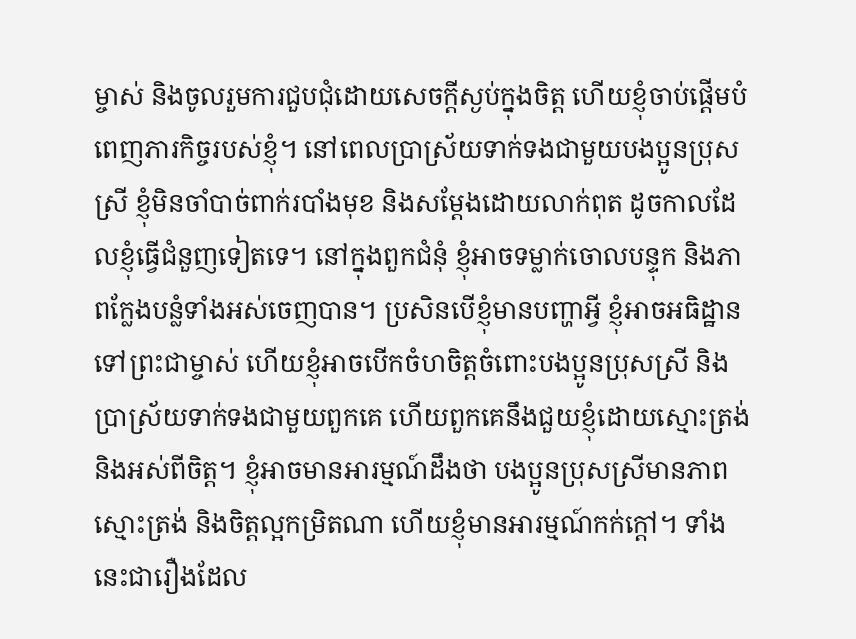ម្ចាស់ និងចូលរួមការជួបជុំដោយសេចក្ដីស្ងប់ក្នុងចិត្ត ហើយខ្ញុំចាប់ផ្តើមបំពេញភារកិច្ចរបស់ខ្ញុំ។ នៅពេលប្រាស្រ័យទាក់ទងជាមួយបងប្អូនប្រុសស្រី ខ្ញុំមិនចាំបាច់ពាក់របាំងមុខ និងសម្តែងដោយលាក់ពុត ដូចកាលដែលខ្ញុំធ្វើជំនួញទៀតទេ។ នៅក្នុងពួកជំនុំ ខ្ញុំអាចទម្លាក់ចោលបន្ទុក និងភាពក្លែងបន្លំទាំងអស់ចេញបាន។ ប្រសិនបើខ្ញុំមានបញ្ហាអ្វី ខ្ញុំអាចអធិដ្ឋានទៅព្រះជាម្ចាស់ ហើយខ្ញុំអាចបើកចំហចិត្តចំពោះបងប្អូនប្រុសស្រី និងប្រាស្រ័យទាក់ទងជាមួយពួកគេ ហើយពួកគេនឹងជួយខ្ញុំដោយស្មោះត្រង់ និងអស់ពីចិត្ត។ ខ្ញុំអាចមានអារម្មណ៍ដឹងថា បងប្អូនប្រុសស្រីមានភាពស្មោះត្រង់ និងចិត្តល្អកម្រិតណា ហើយខ្ញុំមានអារម្មណ៍កក់ក្ដៅ។ ទាំងនេះជារឿងដែល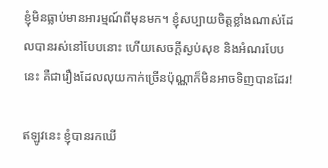ខ្ញុំមិនធ្លាប់មានអារម្មណ៍ពីមុនមក។ ខ្ញុំសប្បាយចិត្តខ្លាំងណាស់ដែលបានរស់នៅបែបនោះ ហើយសេចក្ដីស្ងប់សុខ និងអំណរបែបនេះ គឺជារឿងដែលលុយកាក់ច្រើនប៉ុណ្ណាក៏មិនអាចទិញបានដែរ!

ឥឡូវនេះ ខ្ញុំបានរកឃើ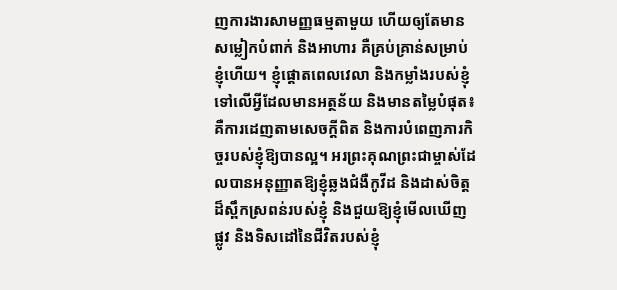ញការងារសាមញ្ញធម្មតាមួយ ហើយឲ្យតែមានសម្លៀកបំពាក់ និងអាហារ គឺគ្រប់គ្រាន់សម្រាប់ខ្ញុំហើយ។ ខ្ញុំផ្តោតពេលវេលា និងកម្លាំងរបស់ខ្ញុំទៅលើអ្វីដែលមានអត្ថន័យ និងមានតម្លៃបំផុត៖ គឺការដេញតាមសេចក្ដីពិត និងការបំពេញភារកិច្ចរបស់ខ្ញុំឱ្យបានល្អ។ អរព្រះគុណព្រះជាម្ចាស់ដែលបានអនុញ្ញាតឱ្យខ្ញុំឆ្លងជំងឺកូវីដ និងដាស់ចិត្តដ៏ស្ពឹកស្រពន់របស់ខ្ញុំ និងជួយឱ្យខ្ញុំមើលឃើញផ្លូវ និងទិសដៅនៃជីវិតរបស់ខ្ញុំ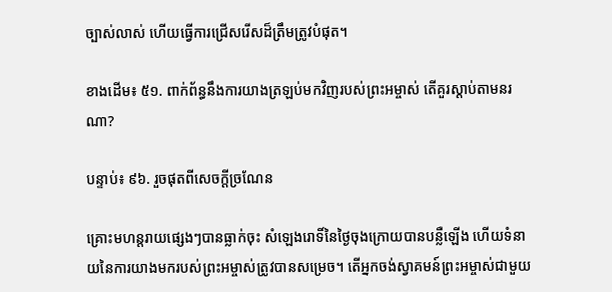ច្បាស់លាស់ ហើយធ្វើការជ្រើសរើសដ៏ត្រឹមត្រូវបំផុត។

ខាងដើម៖ ៥១. ពាក់ព័ន្ធនឹងការយាងត្រឡប់មកវិញរបស់ព្រះអម្ចាស់ តើគួរស្ដាប់តាមនរណា?

បន្ទាប់៖ ៩៦. រួចផុតពីសេចក្តីច្រណែន

គ្រោះមហន្តរាយផ្សេងៗបានធ្លាក់ចុះ សំឡេងរោទិ៍នៃថ្ងៃចុងក្រោយបានបន្លឺឡើង ហើយទំនាយនៃការយាងមករបស់ព្រះអម្ចាស់ត្រូវបានសម្រេច។ តើអ្នកចង់ស្វាគមន៍ព្រះអម្ចាស់ជាមួយ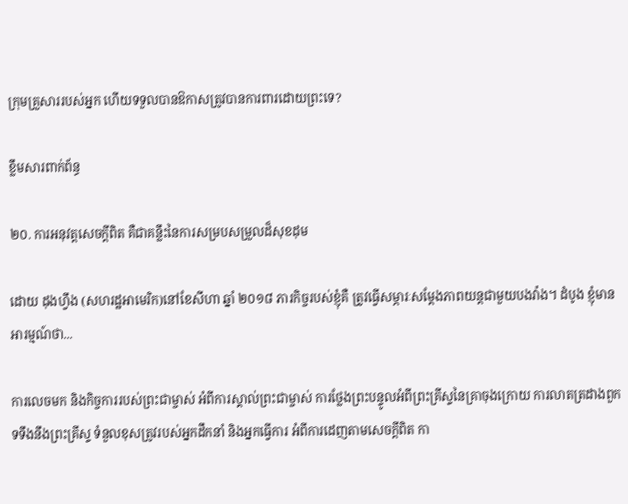ក្រុមគ្រួសាររបស់អ្នក ហើយទទួលបានឱកាសត្រូវបានការពារដោយព្រះទេ?

ខ្លឹមសារពាក់ព័ន្ធ

២០. ការអនុវត្តសេចក្ដីពិត គឺជាគន្លឹះនៃការសម្របសម្រួលដ៏សុខដុម

ដោយ ដុងហ្វឹង (សហរដ្ឋអាមេរិក)នៅខែសីហា ឆ្នាំ ២០១៨ ភារកិច្ចរបស់ខ្ញុំគឺ ត្រូវធ្វើសម្ភារៈសម្ដែងភាពយន្តជាមួយបងវ៉ាង។ ដំបូង ខ្ញុំមានអារម្មណ៍ថា...

ការលេចមក និងកិច្ចការរបស់ព្រះជាម្ចាស់ អំពីការស្គាល់ព្រះជាម្ចាស់ ការថ្លែងព្រះបន្ទូលអំពីព្រះគ្រីស្ទនៃគ្រាចុងក្រោយ ការលាតត្រដាងពួកទទឹងនឹងព្រះគ្រីស្ទ ទំនួលខុសត្រូវរបស់អ្នកដឹកនាំ និងអ្នកធ្វើការ អំពីការដេញតាមសេចក្តីពិត កា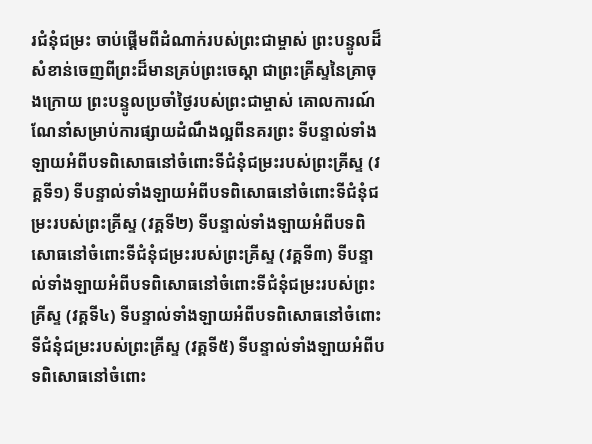រជំនុំជម្រះ ចាប់ផ្ដើមពីដំណាក់របស់ព្រះជាម្ចាស់ ព្រះបន្ទូលដ៏សំខាន់ចេញពីព្រះដ៏មានគ្រប់ព្រះចេស្ដា ជាព្រះគ្រីស្ទនៃគ្រាចុងក្រោយ ព្រះបន្ទូលប្រចាំថ្ងៃរបស់ព្រះជាម្ចាស់ គោលការណ៍ណែនាំសម្រាប់ការផ្សាយដំណឹងល្អពីនគរព្រះ ទីបន្ទាល់ទាំងឡាយអំពីបទពិសោធនៅចំពោះទីជំនុំជម្រះរបស់ព្រះគ្រីស្ទ (វគ្គទី១) ទីបន្ទាល់ទាំងឡាយអំពីបទពិសោធនៅចំពោះទីជំនុំជម្រះរបស់ព្រះគ្រីស្ទ (វគ្គទី២) ទីបន្ទាល់ទាំងឡាយអំពីបទពិសោធនៅចំពោះទីជំនុំជម្រះរបស់ព្រះគ្រីស្ទ (វគ្គទី៣) ទីបន្ទាល់ទាំងឡាយអំពីបទពិសោធនៅចំពោះទីជំនុំជម្រះរបស់ព្រះគ្រីស្ទ (វគ្គទី៤) ទីបន្ទាល់ទាំងឡាយអំពីបទពិសោធនៅចំពោះទីជំនុំជម្រះរបស់ព្រះគ្រីស្ទ (វគ្គទី៥) ទីបន្ទាល់ទាំងឡាយអំពីបទពិសោធនៅចំពោះ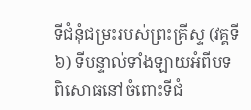ទីជំនុំជម្រះរបស់ព្រះគ្រីស្ទ (វគ្គទី៦) ទីបន្ទាល់ទាំងឡាយអំពីបទពិសោធនៅចំពោះទីជំ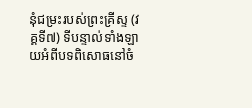នុំជម្រះរបស់ព្រះគ្រីស្ទ (វគ្គទី៧) ទីបន្ទាល់ទាំងឡាយអំពីបទពិសោធនៅចំ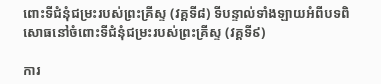ពោះទីជំនុំជម្រះរបស់ព្រះគ្រីស្ទ (វគ្គទី៨) ទីបន្ទាល់ទាំងឡាយអំពីបទពិសោធនៅចំពោះទីជំនុំជម្រះរបស់ព្រះគ្រីស្ទ (វគ្គទី៩)

ការ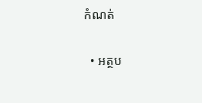កំណត់

  • អត្ថប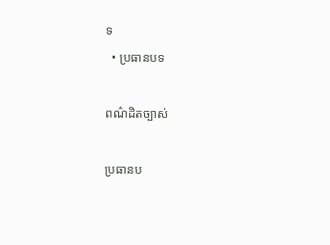ទ
  • ប្រធានបទ

ពណ៌ដិតច្បាស់

ប្រធានប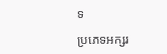ទ

ប្រភេទអក្សរ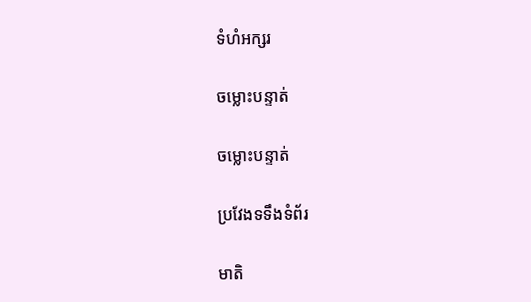ទំហំអក្សរ

ចម្លោះបន្ទាត់

ចម្លោះបន្ទាត់

ប្រវែងទទឹងទំព័រ

មាតិ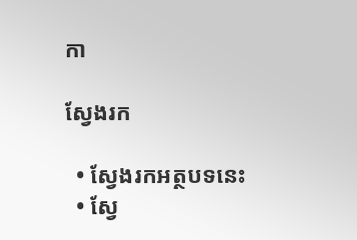កា

ស្វែងរក

  • ស្វែងរកអត្ថបទនេះ
  • ស្វែ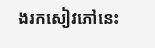ងរកសៀវភៅនេះ